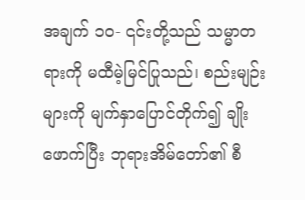အချက် ၁၀- ၎င်းတို့သည် သမ္မာတရားကို မထီမဲ့မြင်ပြုသည်၊ စည်းမျဉ်းများကို မျက်နှာပြောင်တိုက်၍ ချိုးဖောက်ပြီး ဘုရားအိမ်တော်၏ စီ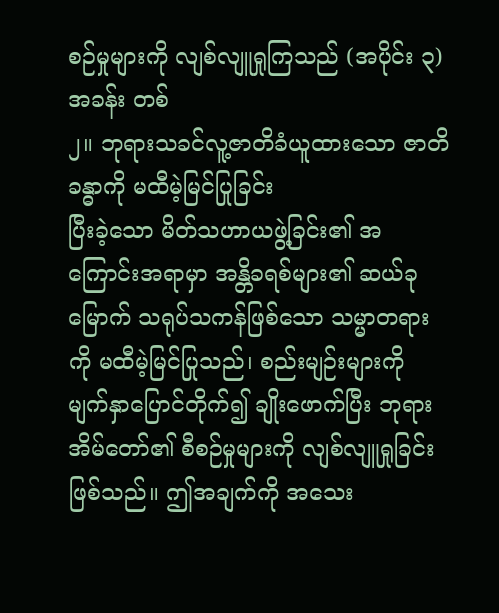စဉ်မှုများကို လျစ်လျူရှုကြသည် (အပိုင်း ၃) အခန်း တစ်
၂။ ဘုရားသခင်လူ့ဇာတိခံယူထားသော ဇာတိခန္ဓာကို မထီမဲ့မြင်ပြုခြင်း
ပြီးခဲ့သော မိတ်သဟာယဖွဲ့ခြင်း၏ အကြောင်းအရာမှာ အန္တိခရစ်များ၏ ဆယ်ခုမြောက် သရုပ်သကန်ဖြစ်သော သမ္မာတရားကို မထီမဲ့မြင်ပြုသည်၊ စည်းမျဉ်းများကို မျက်နှာပြောင်တိုက်၍ ချိုးဖောက်ပြီး ဘုရားအိမ်တော်၏ စီစဉ်မှုများကို လျစ်လျူရှုခြင်း ဖြစ်သည်။ ဤအချက်ကို အသေး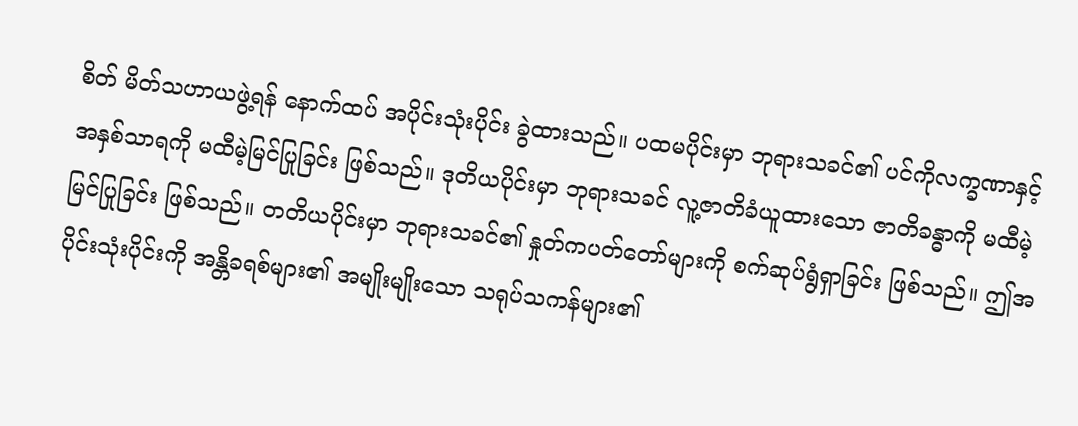စိတ် မိတ်သဟာယဖွဲ့ရန် နောက်ထပ် အပိုင်းသုံးပိုင်း ခွဲထားသည်။ ပထမပိုင်းမှာ ဘုရားသခင်၏ ပင်ကိုလက္ခဏာနှင့် အနှစ်သာရကို မထီမဲ့မြင်ပြုခြင်း ဖြစ်သည်။ ဒုတိယပိုင်းမှာ ဘုရားသခင် လူ့ဇာတိခံယူထားသော ဇာတိခန္ဓာကို မထီမဲ့မြင်ပြုခြင်း ဖြစ်သည်။ တတိယပိုင်းမှာ ဘုရားသခင်၏ နှုတ်ကပတ်တော်များကို စက်ဆုပ်ရွံရှာခြင်း ဖြစ်သည်။ ဤအပိုင်းသုံးပိုင်းကို အန္တိခရစ်များ၏ အမျိုးမျိုးသော သရုပ်သကန်များ၏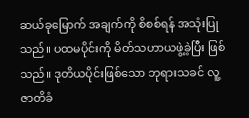ဆယ်ခုမြောက် အချက်ကို စိစစ်ရန် အသုံးပြုသည်။ ပထမပိုင်းကို မိတ်သဟာယဖွဲ့ခဲ့ပြီး ဖြစ်သည်။ ဒုတိယပိုင်းဖြစ်သော ဘုရားသခင် လူ့ဇာတိခံ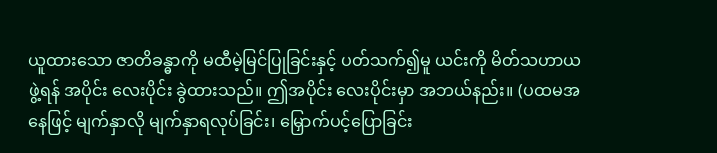ယူထားသော ဇာတိခန္ဓာကို မထီမဲ့မြင်ပြုခြင်းနှင့် ပတ်သက်၍မူ ယင်းကို မိတ်သဟာယဖွဲ့ရန် အပိုင်း လေးပိုင်း ခွဲထားသည်။ ဤအပိုင်း လေးပိုင်းမှာ အဘယ်နည်း။ (ပထမအနေဖြင့် မျက်နှာလို မျက်နှာရလုပ်ခြင်း၊ မြှောက်ပင့်ပြောခြင်း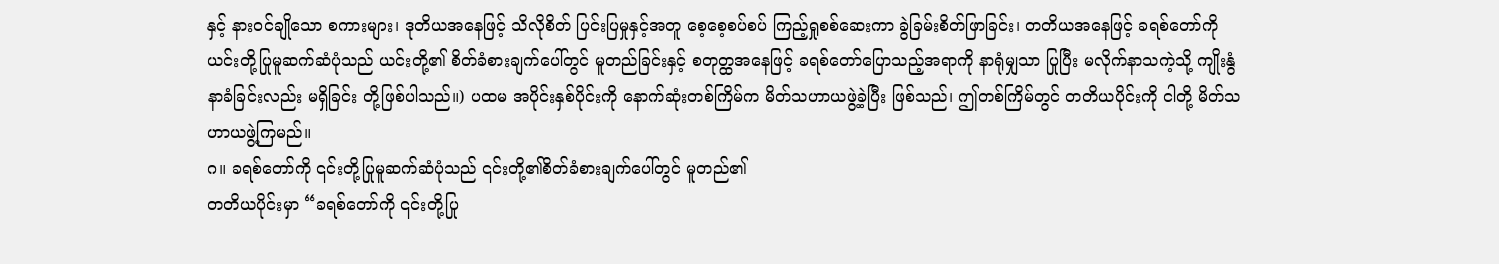နှင့် နားဝင်ချိုသော စကားများ၊ ဒုတိယအနေဖြင့် သိလိုစိတ် ပြင်းပြမှုနှင့်အတူ စေ့စေ့စပ်စပ် ကြည့်ရှုစစ်ဆေးကာ ခွဲခြမ်းစိတ်ဖြာခြင်း၊ တတိယအနေဖြင့် ခရစ်တော်ကို ယင်းတို့ပြုမူဆက်ဆံပုံသည် ယင်းတို့၏ စိတ်ခံစားချက်ပေါ်တွင် မူတည်ခြင်းနှင့် စတုတ္ထအနေဖြင့် ခရစ်တော်ပြောသည့်အရာကို နာရုံမျှသာ ပြုပြီး မလိုက်နာသကဲ့သို့ ကျိုးနွံနာခံခြင်းလည်း မရှိခြင်း တို့ဖြစ်ပါသည်။) ပထမ အပိုင်းနှစ်ပိုင်းကို နောက်ဆုံးတစ်ကြိမ်က မိတ်သဟာယဖွဲ့ခဲ့ပြီး ဖြစ်သည်၊ ဤတစ်ကြိမ်တွင် တတိယပိုင်းကို ငါတို့ မိတ်သဟာယဖွဲ့ကြမည်။
ဂ။ ခရစ်တော်ကို ၎င်းတို့ပြုမူဆက်ဆံပုံသည် ၎င်းတို့၏စိတ်ခံစားချက်ပေါ်တွင် မူတည်၏
တတိယပိုင်းမှာ “ခရစ်တော်ကို ၎င်းတို့ပြု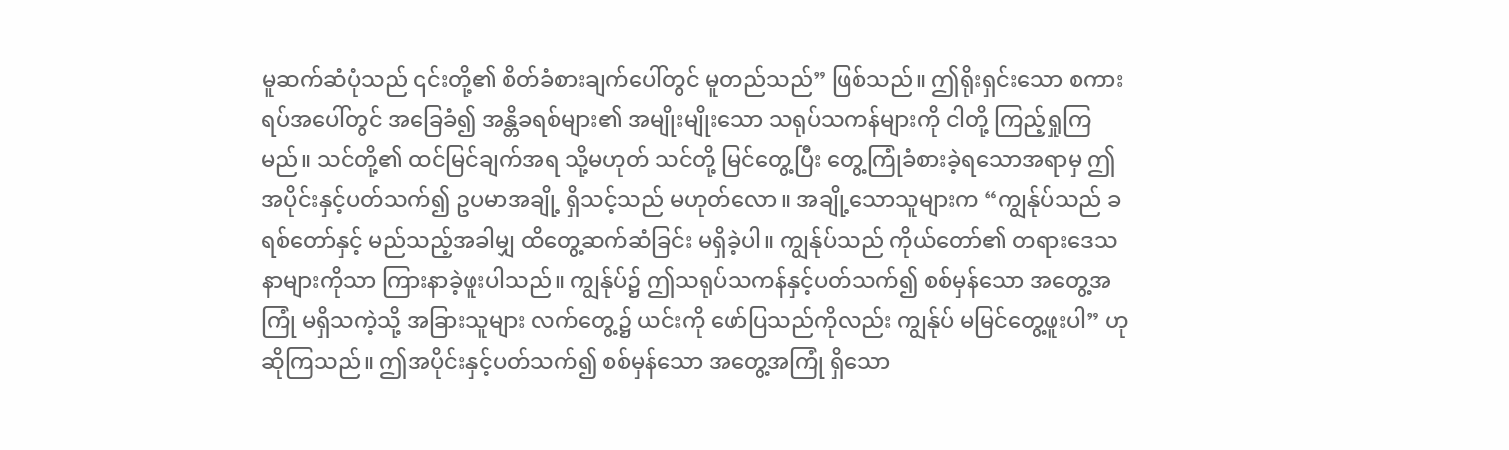မူဆက်ဆံပုံသည် ၎င်းတို့၏ စိတ်ခံစားချက်ပေါ်တွင် မူတည်သည်” ဖြစ်သည်။ ဤရိုးရှင်းသော စကားရပ်အပေါ်တွင် အခြေခံ၍ အန္တိခရစ်များ၏ အမျိုးမျိုးသော သရုပ်သကန်များကို ငါတို့ ကြည့်ရှုကြမည်။ သင်တို့၏ ထင်မြင်ချက်အရ သို့မဟုတ် သင်တို့ မြင်တွေ့ပြီး တွေ့ကြုံခံစားခဲ့ရသောအရာမှ ဤအပိုင်းနှင့်ပတ်သက်၍ ဥပမာအချို့ ရှိသင့်သည် မဟုတ်လော။ အချို့သောသူများက “ကျွန်ုပ်သည် ခရစ်တော်နှင့် မည်သည့်အခါမျှ ထိတွေ့ဆက်ဆံခြင်း မရှိခဲ့ပါ။ ကျွန်ုပ်သည် ကိုယ်တော်၏ တရားဒေသနာများကိုသာ ကြားနာခဲ့ဖူးပါသည်။ ကျွန်ုပ်၌ ဤသရုပ်သကန်နှင့်ပတ်သက်၍ စစ်မှန်သော အတွေ့အကြုံ မရှိသကဲ့သို့ အခြားသူများ လက်တွေ့၌ ယင်းကို ဖော်ပြသည်ကိုလည်း ကျွန်ုပ် မမြင်တွေ့ဖူးပါ” ဟု ဆိုကြသည်။ ဤအပိုင်းနှင့်ပတ်သက်၍ စစ်မှန်သော အတွေ့အကြုံ ရှိသော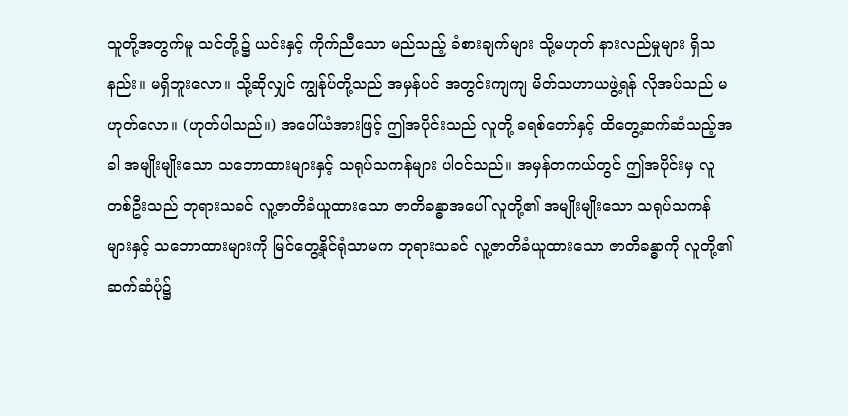သူတို့အတွက်မူ သင်တို့၌ ယင်းနှင့် ကိုက်ညီသော မည်သည့် ခံစားချက်များ သို့မဟုတ် နားလည်မှုများ ရှိသနည်း။ မရှိဘူးလော။ သို့ဆိုလျှင် ကျွန်ုပ်တို့သည် အမှန်ပင် အတွင်းကျကျ မိတ်သဟာယဖွဲ့ရန် လိုအပ်သည် မဟုတ်လော။ (ဟုတ်ပါသည်။) အပေါ်ယံအားဖြင့် ဤအပိုင်းသည် လူတို့ ခရစ်တော်နှင့် ထိတွေ့ဆက်ဆံသည့်အခါ အမျိုးမျိုးသော သဘောထားများနှင့် သရုပ်သကန်များ ပါဝင်သည်။ အမှန်တကယ်တွင် ဤအပိုင်းမှ လူတစ်ဦးသည် ဘုရားသခင် လူ့ဇာတိခံယူထားသော ဇာတိခန္ဓာအပေါ် လူတို့၏ အမျိုးမျိုးသော သရုပ်သကန်များနှင့် သဘောထားများကို မြင်တွေ့နိုင်ရုံသာမက ဘုရားသခင် လူ့ဇာတိခံယူထားသော ဇာတိခန္ဓာကို လူတို့၏ ဆက်ဆံပုံ၌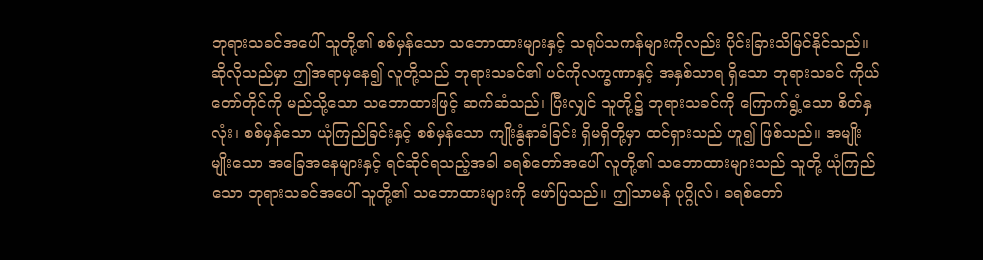ဘုရားသခင်အပေါ် သူတို့၏ စစ်မှန်သော သဘောထားများနှင့် သရုပ်သကန်များကိုလည်း ပိုင်းခြားသိမြင်နိုင်သည်။ ဆိုလိုသည်မှာ ဤအရာမှနေ၍ လူတို့သည် ဘုရားသခင်၏ ပင်ကိုလက္ခဏာနှင့် အနှစ်သာရ ရှိသော ဘုရားသခင် ကိုယ်တော်တိုင်ကို မည်သို့သော သဘောထားဖြင့် ဆက်ဆံသည်၊ ပြီးလျှင် သူတို့၌ ဘုရားသခင်ကို ကြောက်ရွံ့သော စိတ်နှလုံး၊ စစ်မှန်သော ယုံကြည်ခြင်းနှင့် စစ်မှန်သော ကျိုးနွံနာခံခြင်း ရှိမရှိတို့မှာ ထင်ရှားသည် ဟူ၍ ဖြစ်သည်။ အမျိုးမျိုးသော အခြေအနေများနှင့် ရင်ဆိုင်ရသည့်အခါ ခရစ်တော်အပေါ် လူတို့၏ သဘောထားများသည် သူတို့ ယုံကြည်သော ဘုရားသခင်အပေါ် သူတို့၏ သဘောထားများကို ဖော်ပြသည်။ ဤသာမန် ပုဂ္ဂိုလ်၊ ခရစ်တော်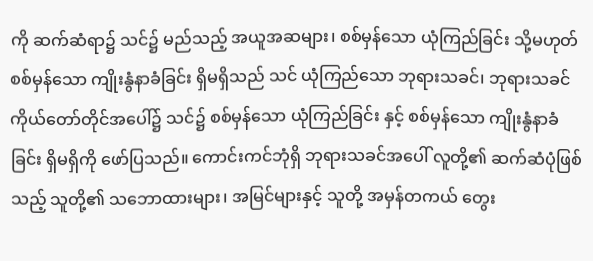ကို ဆက်ဆံရာ၌ သင်၌ မည်သည့် အယူအဆများ၊ စစ်မှန်သော ယုံကြည်ခြင်း သို့မဟုတ် စစ်မှန်သော ကျိုးနွံနာခံခြင်း ရှိမရှိသည် သင် ယုံကြည်သော ဘုရားသခင်၊ ဘုရားသခင် ကိုယ်တော်တိုင်အပေါ်၌ သင်၌ စစ်မှန်သော ယုံကြည်ခြင်း နှင့် စစ်မှန်သော ကျိုးနွံနာခံခြင်း ရှိမရှိကို ဖော်ပြသည်။ ကောင်းကင်ဘုံရှိ ဘုရားသခင်အပေါ် လူတို့၏ ဆက်ဆံပုံဖြစ်သည့် သူတို့၏ သဘောထားများ၊ အမြင်များနှင့် သူတို့ အမှန်တကယ် တွေး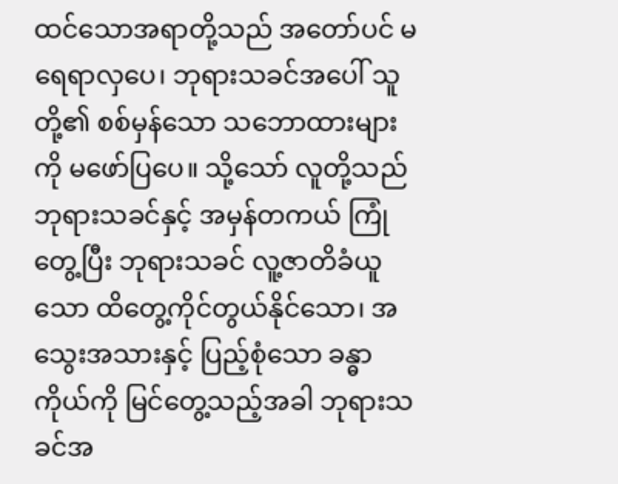ထင်သောအရာတို့သည် အတော်ပင် မရေရာလှပေ၊ ဘုရားသခင်အပေါ် သူတို့၏ စစ်မှန်သော သဘောထားများကို မဖော်ပြပေ။ သို့သော် လူတို့သည် ဘုရားသခင်နှင့် အမှန်တကယ် ကြုံတွေ့ပြီး ဘုရားသခင် လူ့ဇာတိခံယူသော ထိတွေ့ကိုင်တွယ်နိုင်သော၊ အသွေးအသားနှင့် ပြည့်စုံသော ခန္ဓာကိုယ်ကို မြင်တွေ့သည့်အခါ ဘုရားသခင်အ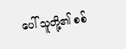ပေါ် သူတို့၏ စစ်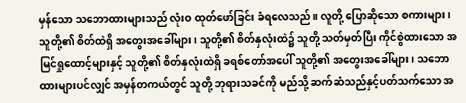မှန်သော သဘောထားများသည် လုံးဝ ထုတ်ဖော်ခြင်း ခံရလေသည်။ လူတို့ ပြောဆိုသော စကားများ၊ သူတို့၏ စိတ်ထဲရှိ အတွေးအခေါ်များ၊ သူတို့၏ စိတ်နှလုံးထဲ၌ သူတို့ သတ်မှတ်ပြီး ကိုင်စွဲထားသော အမြင်ရှုထောင့်များနှင့် သူတို့၏ စိတ်နှလုံးထဲရှိ ခရစ်တော်အပေါ် သူတို့၏ အတွေးအခေါ်များ၊ သဘောထားများပင်လျှင် အမှန်တကယ်တွင် သူတို့ ဘုရားသခင်ကို မည်သို့ ဆက်ဆံသည်နှင့်ပတ်သက်သော အ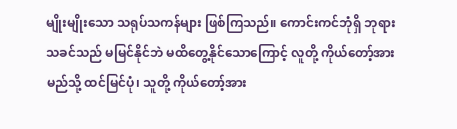မျိုးမျိုးသော သရုပ်သကန်များ ဖြစ်ကြသည်။ ကောင်းကင်ဘုံရှိ ဘုရားသခင်သည် မမြင်နိုင်ဘဲ မထိတွေ့နိုင်သောကြောင့် လူတို့ ကိုယ်တော့်အား မည်သို့ ထင်မြင်ပုံ၊ သူတို့ ကိုယ်တော့်အား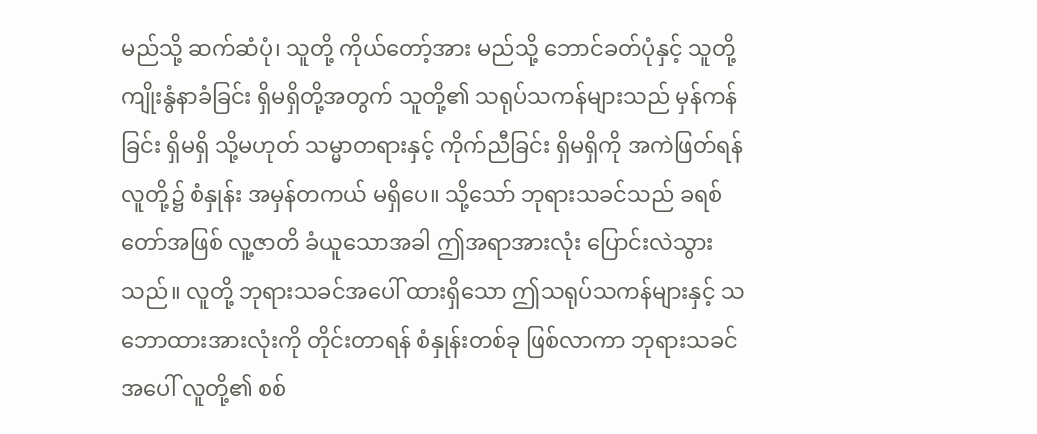မည်သို့ ဆက်ဆံပုံ၊ သူတို့ ကိုယ်တော့်အား မည်သို့ ဘောင်ခတ်ပုံနှင့် သူတို့ ကျိုးနွံနာခံခြင်း ရှိမရှိတို့အတွက် သူတို့၏ သရုပ်သကန်များသည် မှန်ကန်ခြင်း ရှိမရှိ သို့မဟုတ် သမ္မာတရားနှင့် ကိုက်ညီခြင်း ရှိမရှိကို အကဲဖြတ်ရန် လူတို့၌ စံနှုန်း အမှန်တကယ် မရှိပေ။ သို့သော် ဘုရားသခင်သည် ခရစ်တော်အဖြစ် လူ့ဇာတိ ခံယူသောအခါ ဤအရာအားလုံး ပြောင်းလဲသွားသည်။ လူတို့ ဘုရားသခင်အပေါ် ထားရှိသော ဤသရုပ်သကန်များနှင့် သဘောထားအားလုံးကို တိုင်းတာရန် စံနှုန်းတစ်ခု ဖြစ်လာကာ ဘုရားသခင်အပေါ် လူတို့၏ စစ်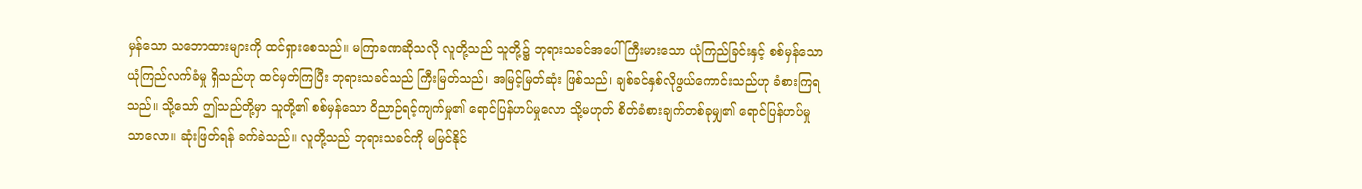မှန်သော သဘောထားများကို ထင်ရှားစေသည်။ မကြာခဏဆိုသလို လူတို့သည် သူတို့၌ ဘုရားသခင်အပေါ် ကြီးမားသော ယုံကြည်ခြင်းနှင့် စစ်မှန်သော ယုံကြည်လက်ခံမှု ရှိသည်ဟု ထင်မှတ်ကြပြီး ဘုရားသခင်သည် ကြီးမြတ်သည်၊ အမြင့်မြတ်ဆုံး ဖြစ်သည်၊ ချစ်ခင်နှစ်လိုဖွယ်ကောင်းသည်ဟု ခံစားကြရသည်။ သို့သော် ဤသည်တို့မှာ သူတို့၏ စစ်မှန်သော ဝိညာဉ်ရင့်ကျက်မှု၏ ရောင်ပြန်ဟပ်မှုလော သို့မဟုတ် စိတ်ခံစားချက်တစ်ခုမျှ၏ ရောင်ပြန်ဟပ်မှုသာလော။ ဆုံးဖြတ်ရန် ခက်ခဲသည်။ လူတို့သည် ဘုရားသခင်ကို မမြင်နိုင်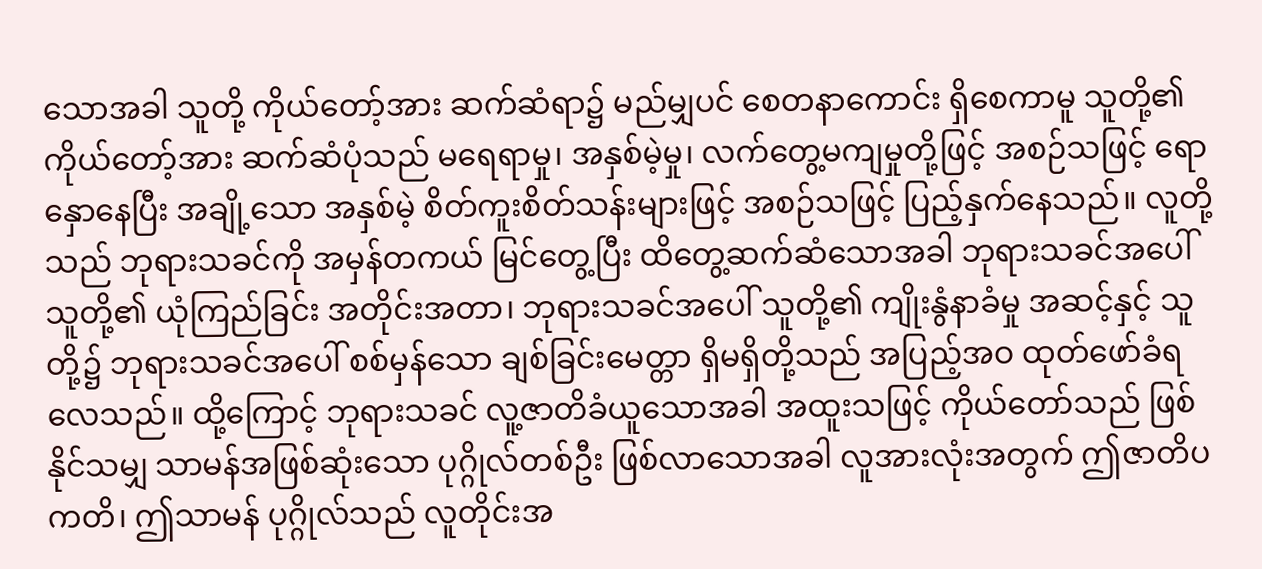သောအခါ သူတို့ ကိုယ်တော့်အား ဆက်ဆံရာ၌ မည်မျှပင် စေတနာကောင်း ရှိစေကာမူ သူတို့၏ ကိုယ်တော့်အား ဆက်ဆံပုံသည် မရေရာမှု၊ အနှစ်မဲ့မှု၊ လက်တွေ့မကျမှုတို့ဖြင့် အစဉ်သဖြင့် ရောနှောနေပြီး အချို့သော အနှစ်မဲ့ စိတ်ကူးစိတ်သန်းများဖြင့် အစဉ်သဖြင့် ပြည့်နှက်နေသည်။ လူတို့သည် ဘုရားသခင်ကို အမှန်တကယ် မြင်တွေ့ပြီး ထိတွေ့ဆက်ဆံသောအခါ ဘုရားသခင်အပေါ် သူတို့၏ ယုံကြည်ခြင်း အတိုင်းအတာ၊ ဘုရားသခင်အပေါ် သူတို့၏ ကျိုးနွံနာခံမှု အဆင့်နှင့် သူတို့၌ ဘုရားသခင်အပေါ် စစ်မှန်သော ချစ်ခြင်းမေတ္တာ ရှိမရှိတို့သည် အပြည့်အဝ ထုတ်ဖော်ခံရလေသည်။ ထို့ကြောင့် ဘုရားသခင် လူ့ဇာတိခံယူသောအခါ အထူးသဖြင့် ကိုယ်တော်သည် ဖြစ်နိုင်သမျှ သာမန်အဖြစ်ဆုံးသော ပုဂ္ဂိုလ်တစ်ဦး ဖြစ်လာသောအခါ လူအားလုံးအတွက် ဤဇာတိပကတိ၊ ဤသာမန် ပုဂ္ဂိုလ်သည် လူတိုင်းအ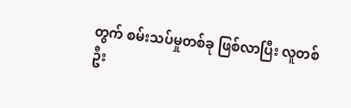တွက် စမ်းသပ်မှုတစ်ခု ဖြစ်လာပြီး လူတစ်ဦး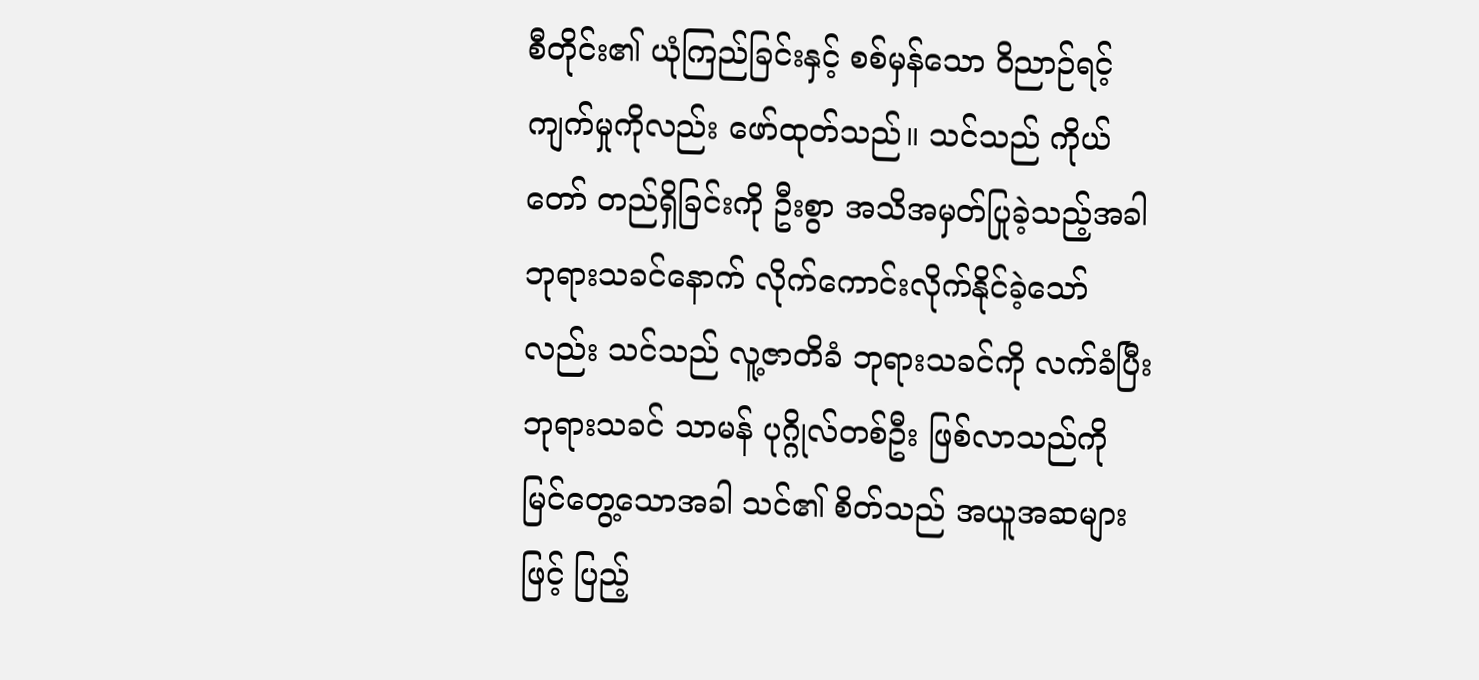စီတိုင်း၏ ယုံကြည်ခြင်းနှင့် စစ်မှန်သော ဝိညာဉ်ရင့်ကျက်မှုကိုလည်း ဖော်ထုတ်သည်။ သင်သည် ကိုယ်တော် တည်ရှိခြင်းကို ဦးစွာ အသိအမှတ်ပြုခဲ့သည့်အခါ ဘုရားသခင်နောက် လိုက်ကောင်းလိုက်နိုင်ခဲ့သော်လည်း သင်သည် လူ့ဇာတိခံ ဘုရားသခင်ကို လက်ခံပြီး ဘုရားသခင် သာမန် ပုဂ္ဂိုလ်တစ်ဦး ဖြစ်လာသည်ကို မြင်တွေ့သောအခါ သင်၏ စိတ်သည် အယူအဆများဖြင့် ပြည့်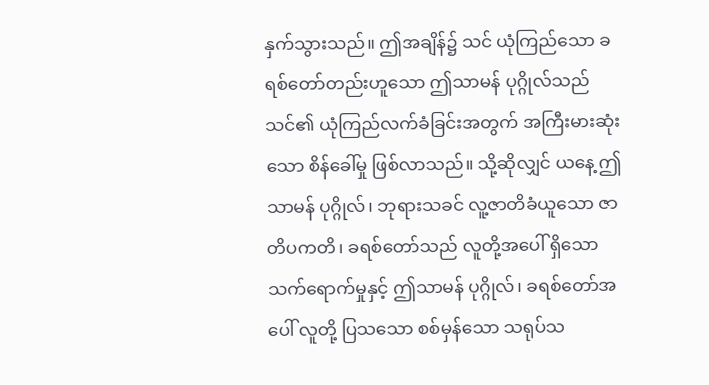နှက်သွားသည်။ ဤအချိန်၌ သင် ယုံကြည်သော ခရစ်တော်တည်းဟူသော ဤသာမန် ပုဂ္ဂိုလ်သည် သင်၏ ယုံကြည်လက်ခံခြင်းအတွက် အကြီးမားဆုံးသော စိန်ခေါ်မှု ဖြစ်လာသည်။ သို့ဆိုလျှင် ယနေ့ ဤသာမန် ပုဂ္ဂိုလ်၊ ဘုရားသခင် လူ့ဇာတိခံယူသော ဇာတိပကတိ၊ ခရစ်တော်သည် လူတို့အပေါ် ရှိသော သက်ရောက်မှုနှင့် ဤသာမန် ပုဂ္ဂိုလ်၊ ခရစ်တော်အပေါ် လူတို့ ပြသသော စစ်မှန်သော သရုပ်သ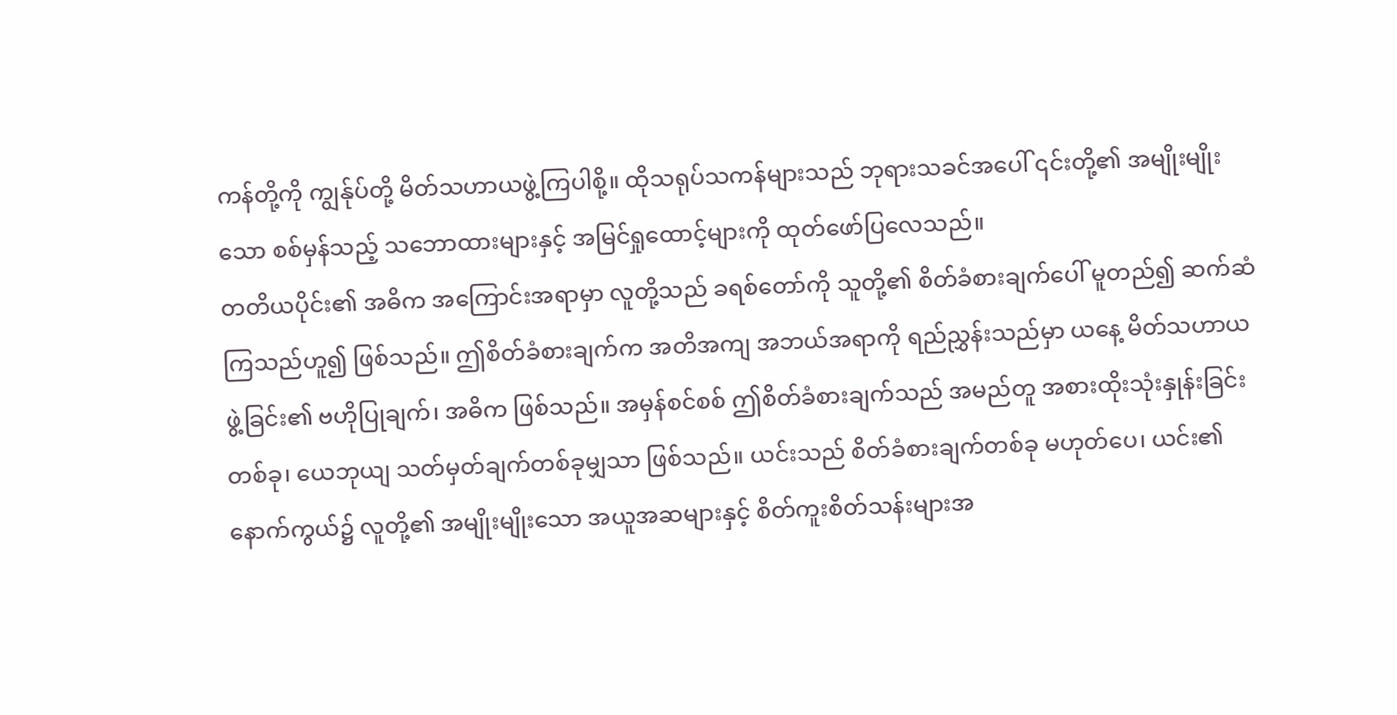ကန်တို့ကို ကျွန်ုပ်တို့ မိတ်သဟာယဖွဲ့ကြပါစို့။ ထိုသရုပ်သကန်များသည် ဘုရားသခင်အပေါ် ၎င်းတို့၏ အမျိုးမျိုးသော စစ်မှန်သည့် သဘောထားများနှင့် အမြင်ရှုထောင့်များကို ထုတ်ဖော်ပြလေသည်။
တတိယပိုင်း၏ အဓိက အကြောင်းအရာမှာ လူတို့သည် ခရစ်တော်ကို သူတို့၏ စိတ်ခံစားချက်ပေါ် မူတည်၍ ဆက်ဆံကြသည်ဟူ၍ ဖြစ်သည်။ ဤစိတ်ခံစားချက်က အတိအကျ အဘယ်အရာကို ရည်ညွှန်းသည်မှာ ယနေ့ မိတ်သဟာယဖွဲ့ခြင်း၏ ဗဟိုပြုချက်၊ အဓိက ဖြစ်သည်။ အမှန်စင်စစ် ဤစိတ်ခံစားချက်သည် အမည်တူ အစားထိုးသုံးနှုန်းခြင်းတစ်ခု၊ ယေဘုယျ သတ်မှတ်ချက်တစ်ခုမျှသာ ဖြစ်သည်။ ယင်းသည် စိတ်ခံစားချက်တစ်ခု မဟုတ်ပေ၊ ယင်း၏ နောက်ကွယ်၌ လူတို့၏ အမျိုးမျိုးသော အယူအဆများနှင့် စိတ်ကူးစိတ်သန်းများအ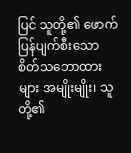ပြင် သူတို့၏ ဖောက်ပြန်ပျက်စီးသော စိတ်သဘောထားများ အမျိုးမျိုး၊ သူတို့၏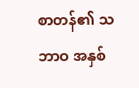စာတန်၏ သဘာဝ အနှစ်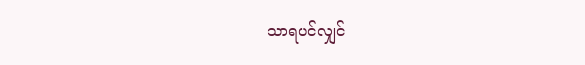သာရပင်လျှင်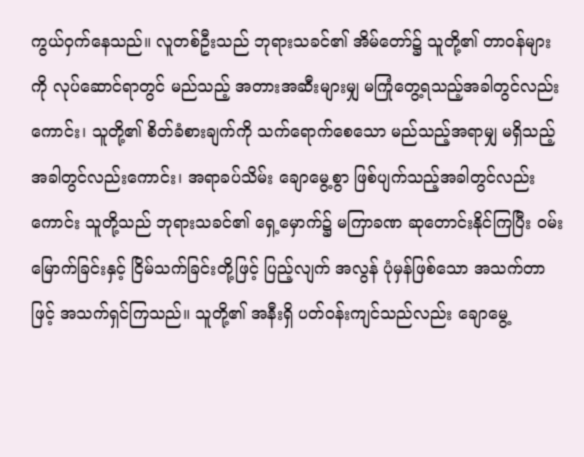ကွယ်ဝှက်နေသည်။ လူတစ်ဦးသည် ဘုရားသခင်၏ အိမ်တော်၌ သူတို့၏ တာဝန်များကို လုပ်ဆောင်ရာတွင် မည်သည့် အတားအဆီးများမျှ မကြုံတွေ့ရသည့်အခါတွင်လည်းကောင်း၊ သူတို့၏ စိတ်ခံစားချက်ကို သက်ရောက်စေသော မည်သည့်အရာမျှ မရှိသည့်အခါတွင်လည်းကောင်း၊ အရာခပ်သိမ်း ချောမွေ့စွာ ဖြစ်ပျက်သည့်အခါတွင်လည်းကောင်း သူတို့သည် ဘုရားသခင်၏ ရှေ့မှောက်၌ မကြာခဏ ဆုတောင်းနိုင်ကြပြီး ဝမ်းမြောက်ခြင်းနှင့် ငြိမ်သက်ခြင်းတို့ဖြင့် ပြည့်လျက် အလွန် ပုံမှန်ဖြစ်သော အသက်တာဖြင့် အသက်ရှင်ကြသည်။ သူတို့၏ အနီးရှိ ပတ်ဝန်းကျင်သည်လည်း ချောမွေ့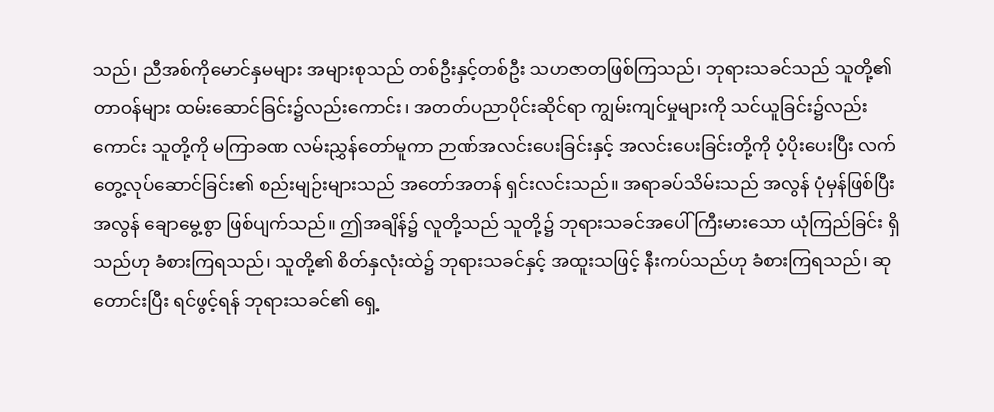သည်၊ ညီအစ်ကိုမောင်နှမများ အများစုသည် တစ်ဦးနှင့်တစ်ဦး သဟဇာတဖြစ်ကြသည်၊ ဘုရားသခင်သည် သူတို့၏ တာဝန်များ ထမ်းဆောင်ခြင်း၌လည်းကောင်း၊ အတတ်ပညာပိုင်းဆိုင်ရာ ကျွမ်းကျင်မှုများကို သင်ယူခြင်း၌လည်းကောင်း သူတို့ကို မကြာခဏ လမ်းညွှန်တော်မူကာ ဉာဏ်အလင်းပေးခြင်းနှင့် အလင်းပေးခြင်းတို့ကို ပံ့ပိုးပေးပြီး လက်တွေ့လုပ်ဆောင်ခြင်း၏ စည်းမျဉ်းများသည် အတော်အတန် ရှင်းလင်းသည်။ အရာခပ်သိမ်းသည် အလွန် ပုံမှန်ဖြစ်ပြီး အလွန် ချောမွေ့စွာ ဖြစ်ပျက်သည်။ ဤအချိန်၌ လူတို့သည် သူတို့၌ ဘုရားသခင်အပေါ် ကြီးမားသော ယုံကြည်ခြင်း ရှိသည်ဟု ခံစားကြရသည်၊ သူတို့၏ စိတ်နှလုံးထဲ၌ ဘုရားသခင်နှင့် အထူးသဖြင့် နီးကပ်သည်ဟု ခံစားကြရသည်၊ ဆုတောင်းပြီး ရင်ဖွင့်ရန် ဘုရားသခင်၏ ရှေ့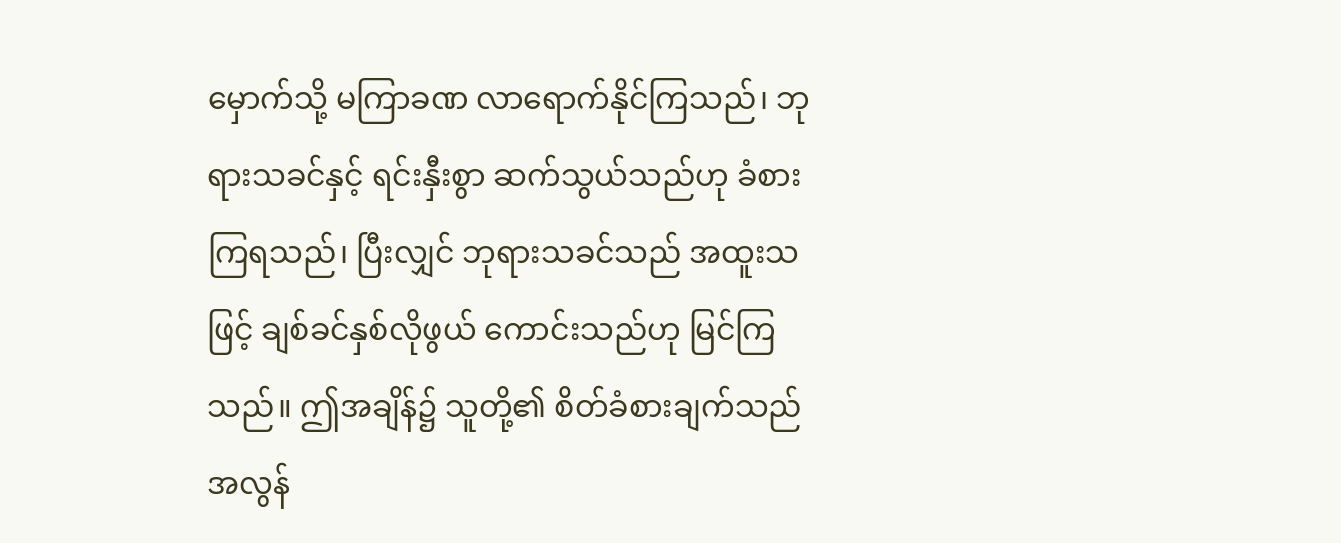မှောက်သို့ မကြာခဏ လာရောက်နိုင်ကြသည်၊ ဘုရားသခင်နှင့် ရင်းနှီးစွာ ဆက်သွယ်သည်ဟု ခံစားကြရသည်၊ ပြီးလျှင် ဘုရားသခင်သည် အထူးသဖြင့် ချစ်ခင်နှစ်လိုဖွယ် ကောင်းသည်ဟု မြင်ကြသည်။ ဤအချိန်၌ သူတို့၏ စိတ်ခံစားချက်သည် အလွန်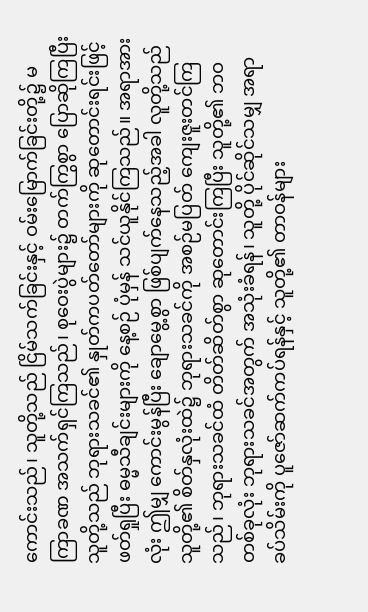ကောင်းသည်၊ သူတို့သည် ငြိမ်သက်ခြင်းနှင့် ဝမ်းမြောက်ခြင်းတို့၌ မကြာခဏ အသက်ရှင်ကြသည်၊ စုဝေးပွဲများ၌ တက်ကြွစွာ ပြောဆိုကြပြီး သူတို့သည် ဘုရားသခင်၏ နှုတ်ကပတ်တော်များကို ဆုတောင်းရင်းဖြင့် ဖတ်ရှုပြီး ဓမ္မသီချင်းများကို နေ့စဉ် ပုံမှန် သင်ယူနိုင်ကြသည်။ အရာအားလုံး ဤမျှ ကောင်းမွန်ပြီး ချောမွေ့စွာ ဖြစ်ပျက်နေသည့်အခါ လူတို့သည် သူတို့၏ စိတ်နှလုံးထဲ၌ ဘုရားသခင်ကို အစဉ်မပြတ် ကျေးဇူးတင်ကြသည်၊ ဘုရားသခင်ထံ တိတ်ဆိတ်စွာ ဆုတောင်းကြပြီး သူတို့၏ ဘဝတစ်ခုလုံး ဘုရားသခင်အတွက် အသုံးခံရန်၊ သူတို့ ပိုင်ဆိုင်သမျှ အရာခပ်သိမ်းကို ပူဇော်ဆက်ကပ်ရန်နှင့် သူတို့၏ တာဝန်များ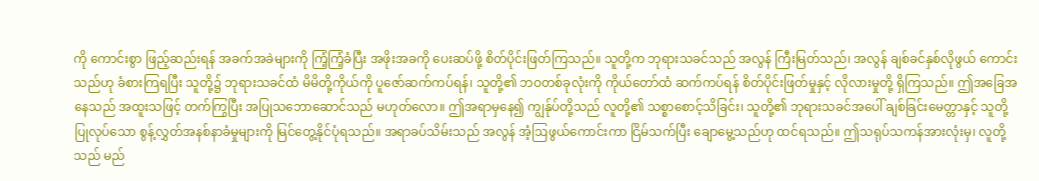ကို ကောင်းစွာ ဖြည့်ဆည်းရန် အခက်အခဲများကို ကြံ့ကြံ့ခံပြီး အဖိုးအခကို ပေးဆပ်ဖို့ စိတ်ပိုင်းဖြတ်ကြသည်။ သူတို့က ဘုရားသခင်သည် အလွန် ကြီးမြတ်သည်၊ အလွန် ချစ်ခင်နှစ်လိုဖွယ် ကောင်းသည်ဟု ခံစားကြရပြီး သူတို့၌ ဘုရားသခင်ထံ မိမိတို့ကိုယ်ကို ပူဇော်ဆက်ကပ်ရန်၊ သူတို့၏ ဘဝတစ်ခုလုံးကို ကိုယ်တော်ထံ ဆက်ကပ်ရန် စိတ်ပိုင်းဖြတ်မှုနှင့် လိုလားမှုတို့ ရှိကြသည်။ ဤအခြေအနေသည် အထူးသဖြင့် တက်ကြွပြီး အပြုသဘောဆောင်သည် မဟုတ်လော။ ဤအရာမှနေ၍ ကျွန်ုပ်တို့သည် လူတို့၏ သစ္စာစောင့်သိခြင်း၊ သူတို့၏ ဘုရားသခင်အပေါ် ချစ်ခြင်းမေတ္တာနှင့် သူတို့ ပြုလုပ်သော စွန့်လွှတ်အနစ်နာခံမှုများကို မြင်တွေ့နိုင်ပုံရသည်။ အရာခပ်သိမ်းသည် အလွန် အံ့ဩဖွယ်ကောင်းကာ ငြိမ်သက်ပြီး ချောမွေ့သည်ဟု ထင်ရသည်။ ဤသရုပ်သကန်အားလုံးမှ၊ လူတို့သည် မည်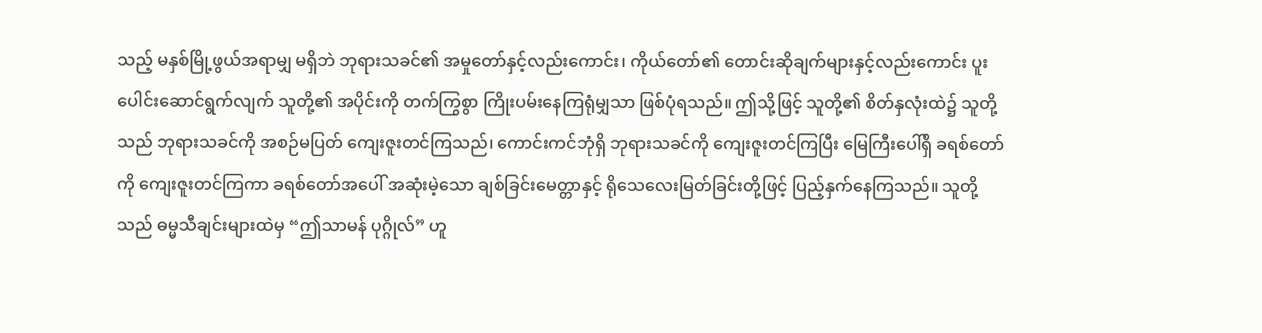သည့် မနှစ်မြို့ဖွယ်အရာမျှ မရှိဘဲ ဘုရားသခင်၏ အမှုတော်နှင့်လည်းကောင်း၊ ကိုယ်တော်၏ တောင်းဆိုချက်များနှင့်လည်းကောင်း ပူးပေါင်းဆောင်ရွက်လျက် သူတို့၏ အပိုင်းကို တက်ကြွစွာ ကြိုးပမ်းနေကြရုံမျှသာ ဖြစ်ပုံရသည်။ ဤသို့ဖြင့် သူတို့၏ စိတ်နှလုံးထဲ၌ သူတို့သည် ဘုရားသခင်ကို အစဉ်မပြတ် ကျေးဇူးတင်ကြသည်၊ ကောင်းကင်ဘုံရှိ ဘုရားသခင်ကို ကျေးဇူးတင်ကြပြီး မြေကြီးပေါ်ရှိ ခရစ်တော်ကို ကျေးဇူးတင်ကြကာ ခရစ်တော်အပေါ် အဆုံးမဲ့သော ချစ်ခြင်းမေတ္တာနှင့် ရိုသေလေးမြတ်ခြင်းတို့ဖြင့် ပြည့်နှက်နေကြသည်။ သူတို့သည် ဓမ္မသီချင်းများထဲမှ “ဤသာမန် ပုဂ္ဂိုလ်” ဟူ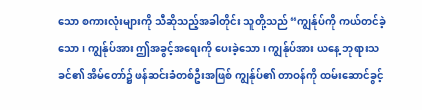သော စကားလုံးများကို သီဆိုသည့်အခါတိုင်း သူတို့သည် “ကျွန်ုပ်ကို ကယ်တင်ခဲ့သော၊ ကျွန်ုပ်အား ဤအခွင့်အရေးကို ပေးခဲ့သော၊ ကျွန်ုပ်အား ယနေ့ ဘုရားသခင်၏ အိမ်တော်၌ ဖန်ဆင်းခံတစ်ဦးအဖြစ် ကျွန်ုပ်၏ တာဝန်ကို ထမ်းဆောင်ခွင့်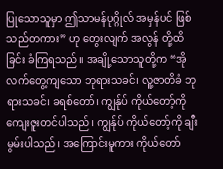ပြုသောသူမှာ ဤသာမန်ပုဂ္ဂိုလ် အမှန်ပင် ဖြစ်သည်တကား” ဟု တွေးလျက် အလွန် တို့ထိခြင်း ခံကြရသည်။ အချို့သောသူတို့က “အို လက်တွေ့ကျသော ဘုရားသခင်၊ လူ့ဇာတိခံ ဘုရားသခင်၊ ခရစ်တော်၊ ကျွန်ုပ် ကိုယ်တော့်ကို ကျေးဇူးတင်ပါသည်၊ ကျွန်ုပ် ကိုယ်တော့်ကို ချီးမွမ်းပါသည်၊ အကြောင်းမူကား ကိုယ်တော်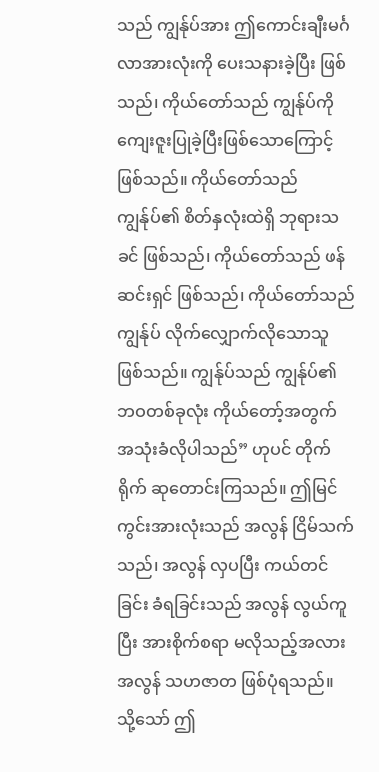သည် ကျွန်ုပ်အား ဤကောင်းချီးမင်္ဂလာအားလုံးကို ပေးသနားခဲ့ပြီး ဖြစ်သည်၊ ကိုယ်တော်သည် ကျွန်ုပ်ကို ကျေးဇူးပြုခဲ့ပြီးဖြစ်သောကြောင့် ဖြစ်သည်။ ကိုယ်တော်သည် ကျွန်ုပ်၏ စိတ်နှလုံးထဲရှိ ဘုရားသခင် ဖြစ်သည်၊ ကိုယ်တော်သည် ဖန်ဆင်းရှင် ဖြစ်သည်၊ ကိုယ်တော်သည် ကျွန်ုပ် လိုက်လျှောက်လိုသောသူ ဖြစ်သည်။ ကျွန်ုပ်သည် ကျွန်ုပ်၏ ဘဝတစ်ခုလုံး ကိုယ်တော့်အတွက် အသုံးခံလိုပါသည်” ဟုပင် တိုက်ရိုက် ဆုတောင်းကြသည်။ ဤမြင်ကွင်းအားလုံးသည် အလွန် ငြိမ်သက်သည်၊ အလွန် လှပပြီး ကယ်တင်ခြင်း ခံရခြင်းသည် အလွန် လွယ်ကူပြီး အားစိုက်စရာ မလိုသည့်အလား အလွန် သဟဇာတ ဖြစ်ပုံရသည်။ သို့သော် ဤ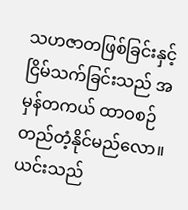သဟဇာတဖြစ်ခြင်းနှင့် ငြိမ်သက်ခြင်းသည် အမှန်တကယ် ထာဝစဉ် တည်တံ့နိုင်မည်လော။ ယင်းသည်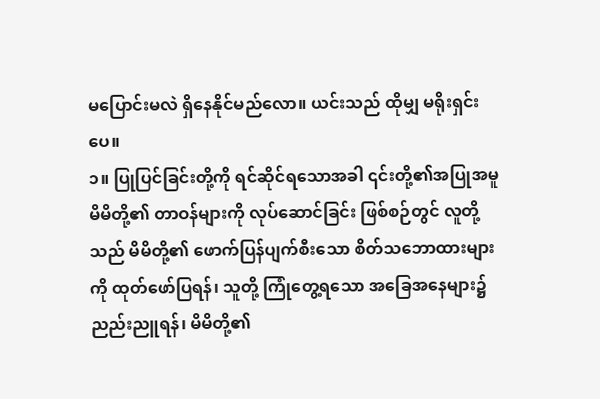မပြောင်းမလဲ ရှိနေနိုင်မည်လော။ ယင်းသည် ထိုမျှ မရိုးရှင်းပေ။
၁။ ပြုပြင်ခြင်းတို့ကို ရင်ဆိုင်ရသောအခါ ၎င်းတို့၏အပြုအမူ
မိမိတို့၏ တာဝန်များကို လုပ်ဆောင်ခြင်း ဖြစ်စဉ်တွင် လူတို့သည် မိမိတို့၏ ဖောက်ပြန်ပျက်စီးသော စိတ်သဘောထားများကို ထုတ်ဖော်ပြရန်၊ သူတို့ ကြုံတွေ့ရသော အခြေအနေများ၌ ညည်းညူရန်၊ မိမိတို့၏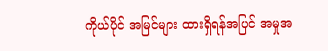ကိုယ်ပိုင် အမြင်များ ထားရှိရန်အပြင် အမှုအ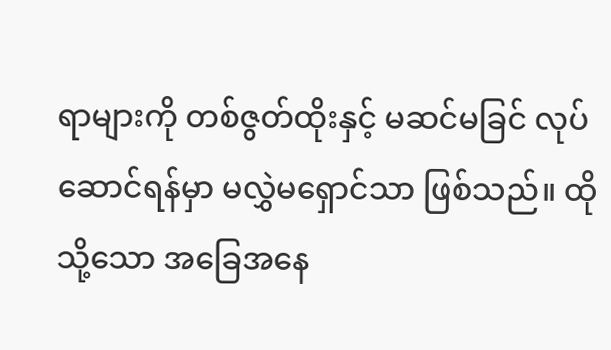ရာများကို တစ်ဇွတ်ထိုးနှင့် မဆင်မခြင် လုပ်ဆောင်ရန်မှာ မလွှဲမရှောင်သာ ဖြစ်သည်။ ထိုသို့သော အခြေအနေ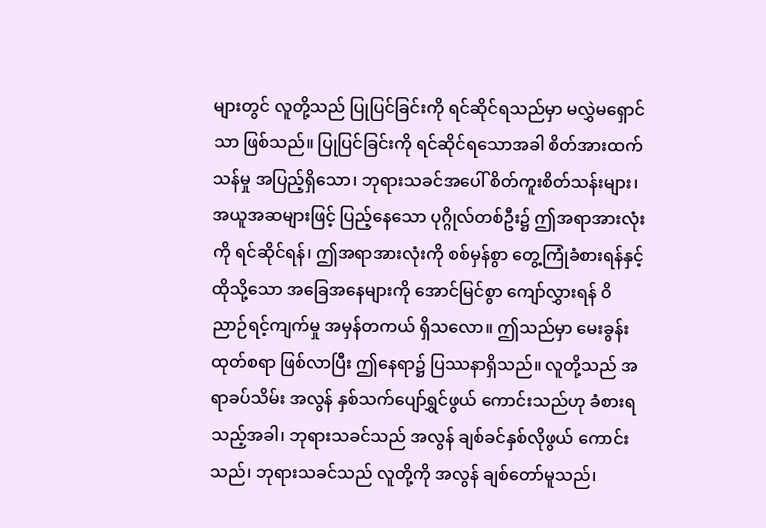များတွင် လူတို့သည် ပြုပြင်ခြင်းကို ရင်ဆိုင်ရသည်မှာ မလွှဲမရှောင်သာ ဖြစ်သည်။ ပြုပြင်ခြင်းကို ရင်ဆိုင်ရသောအခါ စိတ်အားထက်သန်မှု အပြည့်ရှိသော၊ ဘုရားသခင်အပေါ် စိတ်ကူးစိတ်သန်းများ၊ အယူအဆများဖြင့် ပြည့်နေသော ပုဂ္ဂိုလ်တစ်ဦး၌ ဤအရာအားလုံးကို ရင်ဆိုင်ရန်၊ ဤအရာအားလုံးကို စစ်မှန်စွာ တွေ့ကြုံခံစားရန်နှင့် ထိုသို့သော အခြေအနေများကို အောင်မြင်စွာ ကျော်လွှားရန် ဝိညာဉ်ရင့်ကျက်မှု အမှန်တကယ် ရှိသလော။ ဤသည်မှာ မေးခွန်းထုတ်စရာ ဖြစ်လာပြီး ဤနေရာ၌ ပြဿနာရှိသည်။ လူတို့သည် အရာခပ်သိမ်း အလွန် နှစ်သက်ပျော်ရွှင်ဖွယ် ကောင်းသည်ဟု ခံစားရသည့်အခါ၊ ဘုရားသခင်သည် အလွန် ချစ်ခင်နှစ်လိုဖွယ် ကောင်းသည်၊ ဘုရားသခင်သည် လူတို့ကို အလွန် ချစ်တော်မူသည်၊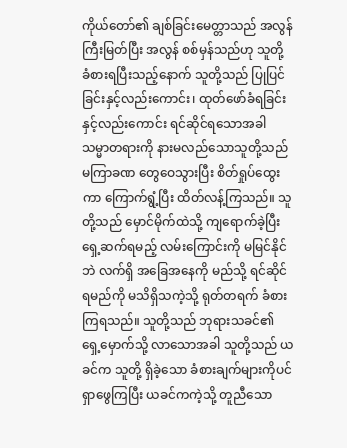ကိုယ်တော်၏ ချစ်ခြင်းမေတ္တာသည် အလွန် ကြီးမြတ်ပြီး အလွန် စစ်မှန်သည်ဟု သူတို့ ခံစားရပြီးသည့်နောက် သူတို့သည် ပြုပြင်ခြင်းနှင့်လည်းကောင်း၊ ထုတ်ဖော်ခံရခြင်းနှင့်လည်းကောင်း ရင်ဆိုင်ရသောအခါ သမ္မာတရားကို နားမလည်သောသူတို့သည် မကြာခဏ တွေဝေသွားပြီး စိတ်ရှုပ်ထွေးကာ ကြောက်ရွံ့ပြီး ထိတ်လန့်ကြသည်။ သူတို့သည် မှောင်မိုက်ထဲသို့ ကျရောက်ခဲ့ပြီး ရှေ့ဆက်ရမည့် လမ်းကြောင်းကို မမြင်နိုင်ဘဲ လက်ရှိ အခြေအနေကို မည်သို့ ရင်ဆိုင်ရမည်ကို မသိရှိသကဲ့သို့ ရုတ်တရက် ခံစားကြရသည်။ သူတို့သည် ဘုရားသခင်၏ ရှေ့မှောက်သို့ လာသောအခါ သူတို့သည် ယခင်က သူတို့ ရှိခဲ့သော ခံစားချက်များကိုပင် ရှာဖွေကြပြီး ယခင်ကကဲ့သို့ တူညီသော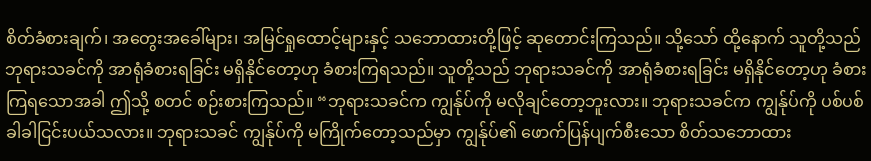စိတ်ခံစားချက်၊ အတွေးအခေါ်များ၊ အမြင်ရှုထောင့်များနှင့် သဘောထားတို့ဖြင့် ဆုတောင်းကြသည်။ သို့သော် ထို့နောက် သူတို့သည် ဘုရားသခင်ကို အာရုံခံစားရခြင်း မရှိနိုင်တော့ဟု ခံစားကြရသည်။ သူတို့သည် ဘုရားသခင်ကို အာရုံခံစားရခြင်း မရှိနိုင်တော့ဟု ခံစားကြရသောအခါ ဤသို့ စတင် စဉ်းစားကြသည်။ “ဘုရားသခင်က ကျွန်ုပ်ကို မလိုချင်တော့ဘူးလား။ ဘုရားသခင်က ကျွန်ုပ်ကို ပစ်ပစ်ခါခါငြင်းပယ်သလား။ ဘုရားသခင် ကျွန်ုပ်ကို မကြိုက်တော့သည်မှာ ကျွန်ုပ်၏ ဖောက်ပြန်ပျက်စီးသော စိတ်သဘောထား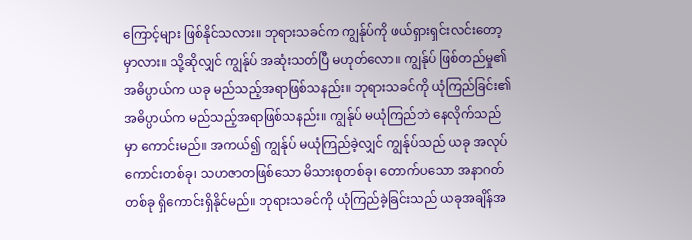ကြောင့်များ ဖြစ်နိုင်သလား။ ဘုရားသခင်က ကျွန်ုပ်ကို ဖယ်ရှားရှင်းလင်းတော့မှာလား။ သို့ဆိုလျှင် ကျွန်ုပ် အဆုံးသတ်ပြီ မဟုတ်လော။ ကျွန်ုပ် ဖြစ်တည်မှု၏ အဓိပ္ပာယ်က ယခု မည်သည့်အရာဖြစ်သနည်း။ ဘုရားသခင်ကို ယုံကြည်ခြင်း၏ အဓိပ္ပာယ်က မည်သည့်အရာဖြစ်သနည်း။ ကျွန်ုပ် မယုံကြည်ဘဲ နေလိုက်သည်မှာ ကောင်းမည်။ အကယ်၍ ကျွန်ုပ် မယုံကြည်ခဲ့လျှင် ကျွန်ုပ်သည် ယခု အလုပ်ကောင်းတစ်ခု၊ သဟဇာတဖြစ်သော မိသားစုတစ်ခု၊ တောက်ပသော အနာဂတ်တစ်ခု ရှိကောင်းရှိနိုင်မည်။ ဘုရားသခင်ကို ယုံကြည်ခဲ့ခြင်းသည် ယခုအချိန်အ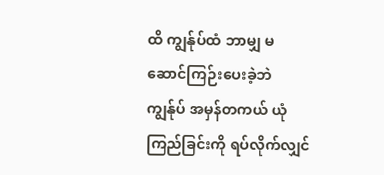ထိ ကျွန်ုပ်ထံ ဘာမျှ မဆောင်ကြဉ်းပေးခဲ့ဘဲ ကျွန်ုပ် အမှန်တကယ် ယုံကြည်ခြင်းကို ရပ်လိုက်လျှင်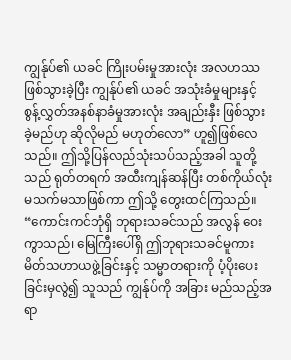ကျွန်ုပ်၏ ယခင် ကြိုးပမ်းမှုအားလုံး အလဟဿဖြစ်သွားခဲ့ပြီး ကျွန်ုပ်၏ ယခင် အသုံးခံမှုများနှင့် စွန့်လွှတ်အနစ်နာခံမှုအားလုံး အချည်းနှီး ဖြစ်သွားခဲ့မည်ဟု ဆိုလိုမည် မဟုတ်လော” ဟူ၍ဖြစ်လေသည်။ ဤသို့ပြန်လည်သုံးသပ်သည့်အခါ သူတို့သည် ရုတ်တရက် အထီးကျန်ဆန်ပြီး တစ်ကိုယ်လုံး မသက်မသာဖြစ်ကာ ဤသို့ တွေးထင်ကြသည်။ “ကောင်းကင်ဘုံရှိ ဘုရားသခင်သည် အလွန် ဝေးကွာသည်၊ မြေကြီးပေါ်ရှိ ဤဘုရားသခင်မူကား မိတ်သဟာယဖွဲ့ခြင်းနှင့် သမ္မာတရားကို ပံ့ပိုးပေးခြင်းမှလွဲ၍ သူသည် ကျွန်ုပ်ကို အခြား မည်သည့်အရာ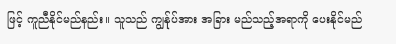ဖြင့် ကူညီနိုင်မည်နည်း။ သူသည် ကျွန်ုပ်အား အခြား မည်သည့်အရာကို ပေးနိုင်မည်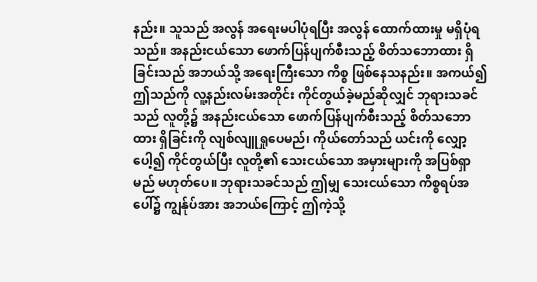နည်း။ သူသည် အလွန် အရေးမပါပုံရပြီး အလွန် ထောက်ထားမှု မရှိပုံရသည်။ အနည်းငယ်သော ဖောက်ပြန်ပျက်စီးသည့် စိတ်သဘောထား ရှိခြင်းသည် အဘယ်သို့ အရေးကြီးသော ကိစ္စ ဖြစ်နေသနည်း။ အကယ်၍ ဤသည်ကို လူ့နည်းလမ်းအတိုင်း ကိုင်တွယ်ခဲ့မည်ဆိုလျှင် ဘုရားသခင်သည် လူတို့၌ အနည်းငယ်သော ဖောက်ပြန်ပျက်စီးသည့် စိတ်သဘောထား ရှိခြင်းကို လျစ်လျူရှုပေမည်၊ ကိုယ်တော်သည် ယင်းကို လျှော့ပေါ့၍ ကိုင်တွယ်ပြီး လူတို့၏ သေးငယ်သော အမှားများကို အပြစ်ရှာမည် မဟုတ်ပေ။ ဘုရားသခင်သည် ဤမျှ သေးငယ်သော ကိစ္စရပ်အပေါ်၌ ကျွန်ုပ်အား အဘယ်ကြောင့် ဤကဲ့သို့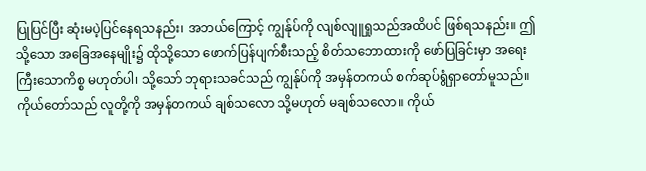ပြုပြင်ပြီး ဆုံးမပဲ့ပြင်နေရသနည်း၊ အဘယ်ကြောင့် ကျွန်ုပ်ကို လျစ်လျူရှုသည်အထိပင် ဖြစ်ရသနည်း။ ဤသို့သော အခြေအနေမျိုး၌ ထိုသို့သော ဖောက်ပြန်ပျက်စီးသည့် စိတ်သဘောထားကို ဖော်ပြခြင်းမှာ အရေးကြီးသောကိစ္စ မဟုတ်ပါ၊ သို့သော် ဘုရားသခင်သည် ကျွန်ုပ်ကို အမှန်တကယ် စက်ဆုပ်ရွံရှာတော်မူသည်။ ကိုယ်တော်သည် လူတို့ကို အမှန်တကယ် ချစ်သလော သို့မဟုတ် မချစ်သလော။ ကိုယ်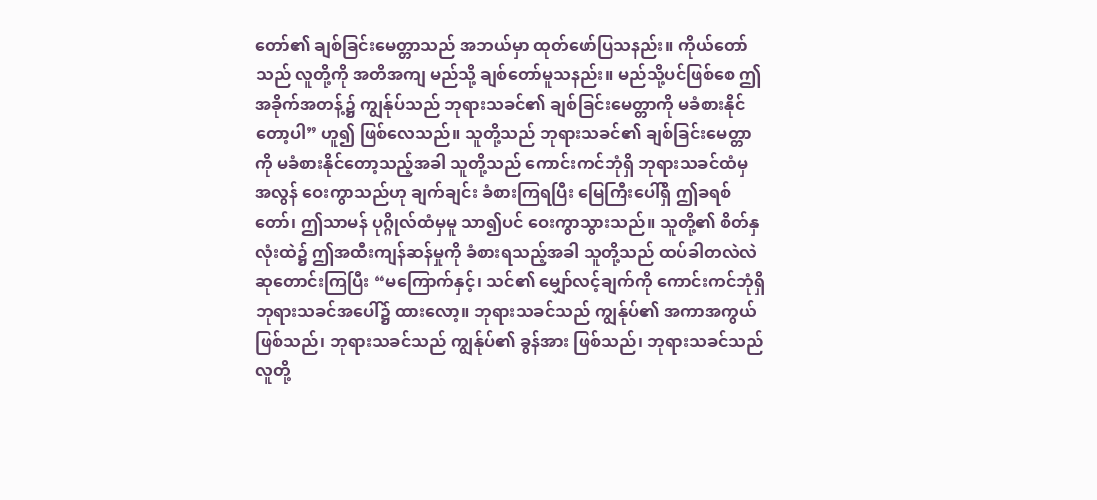တော်၏ ချစ်ခြင်းမေတ္တာသည် အဘယ်မှာ ထုတ်ဖော်ပြသနည်း။ ကိုယ်တော်သည် လူတို့ကို အတိအကျ မည်သို့ ချစ်တော်မူသနည်း။ မည်သို့ပင်ဖြစ်စေ ဤအခိုက်အတန့်၌ ကျွန်ုပ်သည် ဘုရားသခင်၏ ချစ်ခြင်းမေတ္တာကို မခံစားနိုင်တော့ပါ” ဟူ၍ ဖြစ်လေသည်။ သူတို့သည် ဘုရားသခင်၏ ချစ်ခြင်းမေတ္တာကို မခံစားနိုင်တော့သည့်အခါ သူတို့သည် ကောင်းကင်ဘုံရှိ ဘုရားသခင်ထံမှ အလွန် ဝေးကွာသည်ဟု ချက်ချင်း ခံစားကြရပြီး မြေကြီးပေါ်ရှိ ဤခရစ်တော်၊ ဤသာမန် ပုဂ္ဂိုလ်ထံမှမူ သာ၍ပင် ဝေးကွာသွားသည်။ သူတို့၏ စိတ်နှလုံးထဲ၌ ဤအထီးကျန်ဆန်မှုကို ခံစားရသည့်အခါ သူတို့သည် ထပ်ခါတလဲလဲ ဆုတောင်းကြပြီး “မကြောက်နှင့်၊ သင်၏ မျှော်လင့်ချက်ကို ကောင်းကင်ဘုံရှိ ဘုရားသခင်အပေါ်၌ ထားလော့။ ဘုရားသခင်သည် ကျွန်ုပ်၏ အကာအကွယ်ဖြစ်သည်၊ ဘုရားသခင်သည် ကျွန်ုပ်၏ ခွန်အား ဖြစ်သည်၊ ဘုရားသခင်သည် လူတို့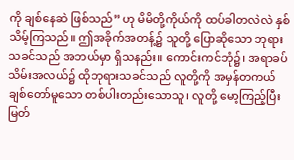ကို ချစ်နေဆဲ ဖြစ်သည်” ဟု မိမိတို့ကိုယ်ကို ထပ်ခါတလဲလဲ နှစ်သိမ့်ကြသည်။ ဤအခိုက်အတန့်၌ သူတို့ ပြောဆိုသော ဘုရားသခင်သည် အဘယ်မှာ ရှိသနည်း။ ကောင်းကင်ဘုံ၌၊ အရာခပ်သိမ်းအလယ်၌ ထိုဘုရားသခင်သည် လူတို့ကို အမှန်တကယ် ချစ်တော်မူသော တစ်ပါးတည်းသောသူ၊ လူတို့ မော့ကြည့်ပြီး မြတ်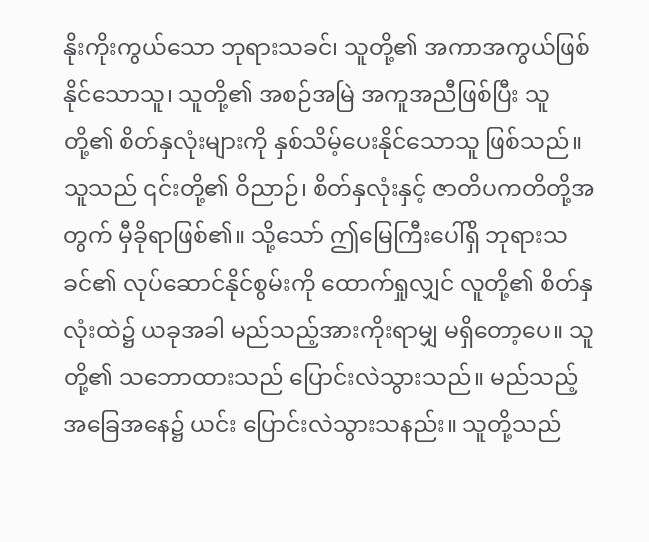နိုးကိုးကွယ်သော ဘုရားသခင်၊ သူတို့၏ အကာအကွယ်ဖြစ်နိုင်သောသူ၊ သူတို့၏ အစဉ်အမြဲ အကူအညီဖြစ်ပြီး သူတို့၏ စိတ်နှလုံးများကို နှစ်သိမ့်ပေးနိုင်သောသူ ဖြစ်သည်။ သူသည် ၎င်းတို့၏ ဝိညာဉ်၊ စိတ်နှလုံးနှင့် ဇာတိပကတိတို့အတွက် မှီခိုရာဖြစ်၏။ သို့သော် ဤမြေကြီးပေါ်ရှိ ဘုရားသခင်၏ လုပ်ဆောင်နိုင်စွမ်းကို ထောက်ရှုလျှင် လူတို့၏ စိတ်နှလုံးထဲ၌ ယခုအခါ မည်သည့်အားကိုးရာမျှ မရှိတော့ပေ။ သူတို့၏ သဘောထားသည် ပြောင်းလဲသွားသည်။ မည်သည့် အခြေအနေ၌ ယင်း ပြောင်းလဲသွားသနည်း။ သူတို့သည်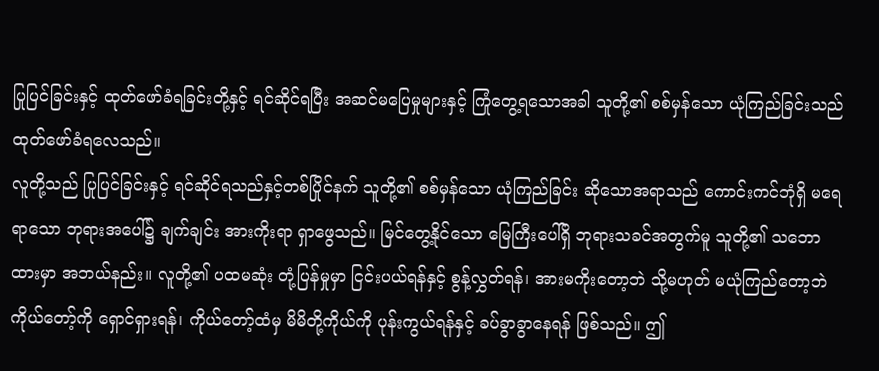ပြုပြင်ခြင်းနှင့် ထုတ်ဖော်ခံရခြင်းတို့နှင့် ရင်ဆိုင်ရပြီး အဆင်မပြေမှုများနှင့် ကြုံတွေ့ရသောအခါ သူတို့၏ စစ်မှန်သော ယုံကြည်ခြင်းသည် ထုတ်ဖော်ခံရလေသည်။
လူတို့သည် ပြုပြင်ခြင်းနှင့် ရင်ဆိုင်ရသည်နှင့်တစ်ပြိုင်နက် သူတို့၏ စစ်မှန်သော ယုံကြည်ခြင်း ဆိုသောအရာသည် ကောင်းကင်ဘုံရှိ မရေရာသော ဘုရားအပေါ်၌ ချက်ချင်း အားကိုးရာ ရှာဖွေသည်။ မြင်တွေ့နိုင်သော မြေကြီးပေါ်ရှိ ဘုရားသခင်အတွက်မူ သူတို့၏ သဘောထားမှာ အဘယ်နည်း။ လူတို့၏ ပထမဆုံး တုံ့ပြန်မှုမှာ ငြင်းပယ်ရန်နှင့် စွန့်လွှတ်ရန်၊ အားမကိုးတော့ဘဲ သို့မဟုတ် မယုံကြည်တော့ဘဲ ကိုယ်တော့်ကို ရှောင်ရှားရန်၊ ကိုယ်တော့်ထံမှ မိမိတို့ကိုယ်ကို ပုန်းကွယ်ရန်နှင့် ခပ်ခွာခွာနေရန် ဖြစ်သည်။ ဤ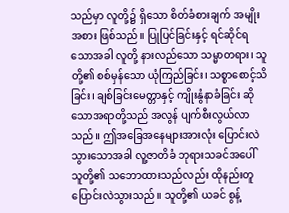သည်မှာ လူတို့၌ ရှိသော စိတ်ခံစားချက် အမျိုးအစား ဖြစ်သည်။ ပြုပြင်ခြင်းနှင့် ရင်ဆိုင်ရသောအခါ လူတို့ နားလည်သော သမ္မာတရား၊ သူတို့၏ စစ်မှန်သော ယုံကြည်ခြင်း၊ သစ္စာစောင့်သိခြင်း၊ ချစ်ခြင်းမေတ္တာနှင့် ကျိုးနွံနာခံခြင်း ဆိုသောအရာတို့သည် အလွန် ပျက်စီးလွယ်လာသည်။ ဤအခြေအနေများအားလုံး ပြောင်းလဲသွားသောအခါ လူ့ဇာတိခံ ဘုရားသခင်အပေါ် သူတို့၏ သဘောထားသည်လည်း ထိုနည်းတူ ပြောင်းလဲသွားသည်။ သူတို့၏ ယခင် စွန့်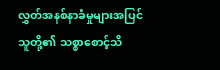လွှတ်အနစ်နာခံမှုများအပြင် သူတို့၏ သစ္စာစောင့်သိ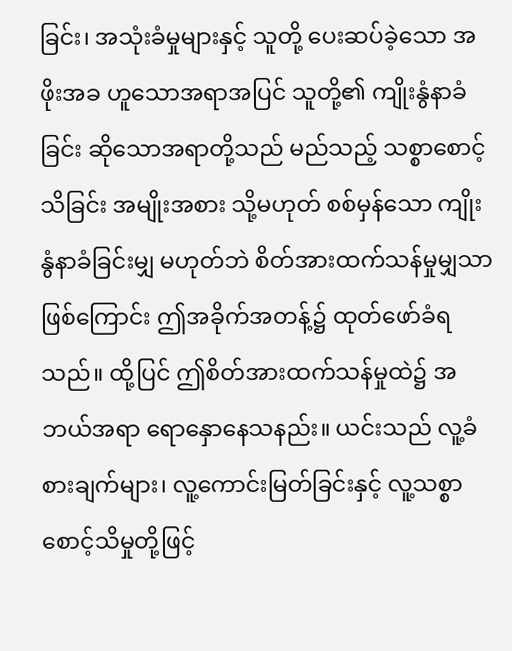ခြင်း၊ အသုံးခံမှုများနှင့် သူတို့ ပေးဆပ်ခဲ့သော အဖိုးအခ ဟူသောအရာအပြင် သူတို့၏ ကျိုးနွံနာခံခြင်း ဆိုသောအရာတို့သည် မည်သည့် သစ္စာစောင့်သိခြင်း အမျိုးအစား သို့မဟုတ် စစ်မှန်သော ကျိုးနွံနာခံခြင်းမျှ မဟုတ်ဘဲ စိတ်အားထက်သန်မှုမျှသာ ဖြစ်ကြောင်း ဤအခိုက်အတန့်၌ ထုတ်ဖော်ခံရသည်။ ထို့ပြင် ဤစိတ်အားထက်သန်မှုထဲ၌ အဘယ်အရာ ရောနှောနေသနည်း။ ယင်းသည် လူ့ခံစားချက်များ၊ လူ့ကောင်းမြတ်ခြင်းနှင့် လူ့သစ္စာစောင့်သိမှုတို့ဖြင့်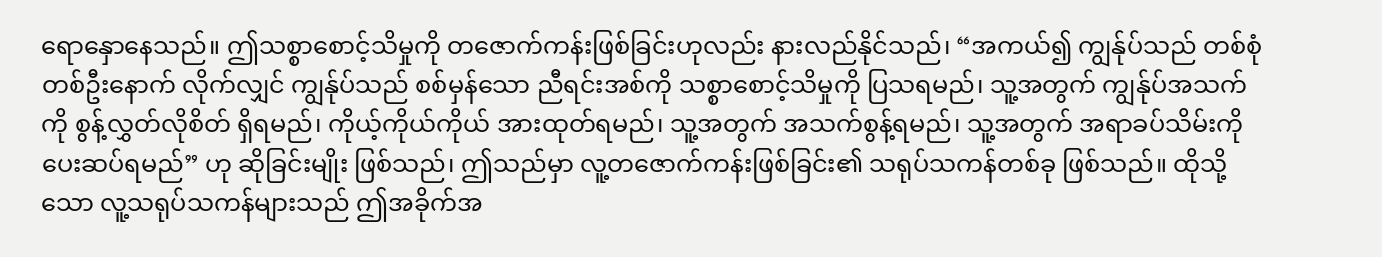ရောနှောနေသည်။ ဤသစ္စာစောင့်သိမှုကို တဇောက်ကန်းဖြစ်ခြင်းဟုလည်း နားလည်နိုင်သည်၊ “အကယ်၍ ကျွန်ုပ်သည် တစ်စုံတစ်ဦးနောက် လိုက်လျှင် ကျွန်ုပ်သည် စစ်မှန်သော ညီရင်းအစ်ကို သစ္စာစောင့်သိမှုကို ပြသရမည်၊ သူ့အတွက် ကျွန်ုပ်အသက်ကို စွန့်လွှတ်လိုစိတ် ရှိရမည်၊ ကိုယ့်ကိုယ်ကိုယ် အားထုတ်ရမည်၊ သူ့အတွက် အသက်စွန့်ရမည်၊ သူ့အတွက် အရာခပ်သိမ်းကို ပေးဆပ်ရမည်” ဟု ဆိုခြင်းမျိုး ဖြစ်သည်၊ ဤသည်မှာ လူ့တဇောက်ကန်းဖြစ်ခြင်း၏ သရုပ်သကန်တစ်ခု ဖြစ်သည်။ ထိုသို့သော လူ့သရုပ်သကန်များသည် ဤအခိုက်အ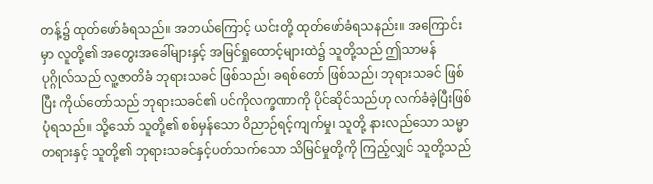တန့်၌ ထုတ်ဖော်ခံရသည်။ အဘယ်ကြောင့် ယင်းတို့ ထုတ်ဖော်ခံရသနည်း။ အကြောင်းမှာ လူတို့၏ အတွေးအခေါ်များနှင့် အမြင်ရှုထောင့်များထဲ၌ သူတို့သည် ဤသာမန် ပုဂ္ဂိုလ်သည် လူ့ဇာတိခံ ဘုရားသခင် ဖြစ်သည်၊ ခရစ်တော် ဖြစ်သည်၊ ဘုရားသခင် ဖြစ်ပြီး ကိုယ်တော်သည် ဘုရားသခင်၏ ပင်ကိုလက္ခဏာကို ပိုင်ဆိုင်သည်ဟု လက်ခံခဲ့ပြီးဖြစ်ပုံရသည်။ သို့သော် သူတို့၏ စစ်မှန်သော ဝိညာဉ်ရင့်ကျက်မှု၊ သူတို့ နားလည်သော သမ္မာတရားနှင့် သူတို့၏ ဘုရားသခင်နှင့်ပတ်သက်သော သိမြင်မှုတို့ကို ကြည့်လျှင် သူတို့သည်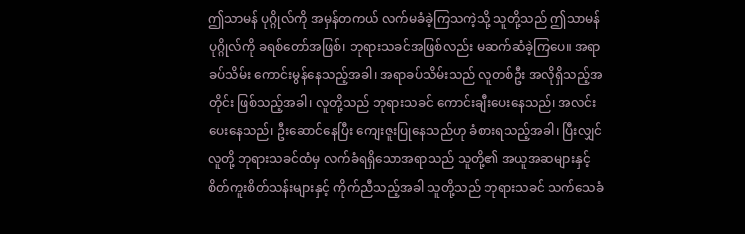ဤသာမန် ပုဂ္ဂိုလ်ကို အမှန်တကယ် လက်မခံခဲ့ကြသကဲ့သို့ သူတို့သည် ဤသာမန် ပုဂ္ဂိုလ်ကို ခရစ်တော်အဖြစ်၊ ဘုရားသခင်အဖြစ်လည်း မဆက်ဆံခဲ့ကြပေ။ အရာခပ်သိမ်း ကောင်းမွန်နေသည့်အခါ၊ အရာခပ်သိမ်းသည် လူတစ်ဦး အလိုရှိသည့်အတိုင်း ဖြစ်သည့်အခါ၊ လူတို့သည် ဘုရားသခင် ကောင်းချီးပေးနေသည်၊ အလင်းပေးနေသည်၊ ဦးဆောင်နေပြီး ကျေးဇူးပြုနေသည်ဟု ခံစားရသည့်အခါ၊ ပြီးလျှင် လူတို့ ဘုရားသခင်ထံမှ လက်ခံရရှိသောအရာသည် သူတို့၏ အယူအဆများနှင့် စိတ်ကူးစိတ်သန်းများနှင့် ကိုက်ညီသည့်အခါ သူတို့သည် ဘုရားသခင် သက်သေခံ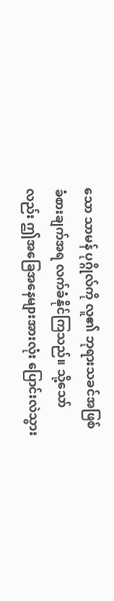သော သာမန် ပုဂ္ဂိုလ်ကို လူ၏ ဘုရားသခင်အဖြစ် ခံစားချက်အရ လက်ခံနိုင်ကြသည်။ သို့သော်လည်း ဤအခြေအနေများအားလုံး ပြောင်းလဲသွား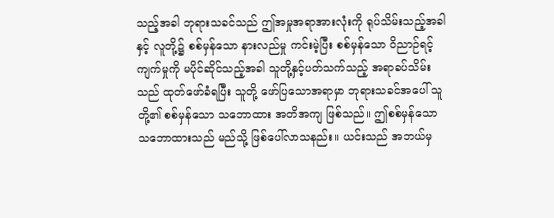သည့်အခါ ဘုရားသခင်သည် ဤအမှုအရာအားလုံးကို ရုပ်သိမ်းသည့်အခါနှင့် လူတို့၌ စစ်မှန်သော နားလည်မှု ကင်းမဲ့ပြီး စစ်မှန်သော ဝိညာဉ်ရင့်ကျက်မှုကို မပိုင်ဆိုင်သည့်အခါ သူတို့နှင့်ပတ်သက်သည့် အရာခပ်သိမ်းသည် ထုတ်ဖော်ခံရပြီး သူတို့ ဖော်ပြသောအရာမှာ ဘုရားသခင်အပေါ် သူတို့၏ စစ်မှန်သော သဘောထား အတိအကျ ဖြစ်သည်။ ဤစစ်မှန်သော သဘောထားသည် မည်သို့ ဖြစ်ပေါ်လာသနည်း။ ယင်းသည် အဘယ်မှ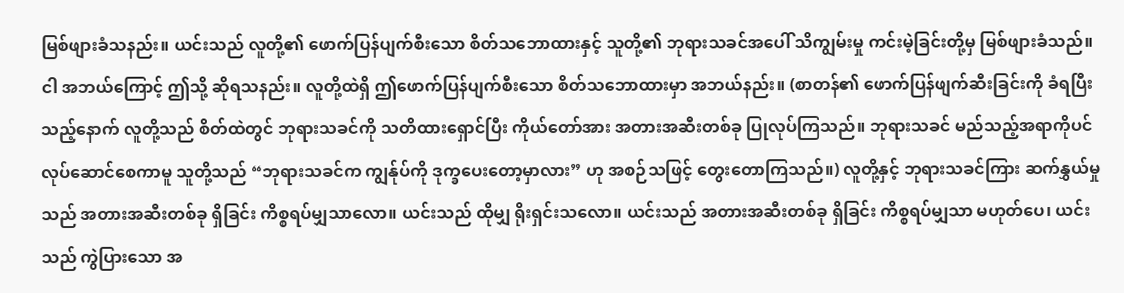မြစ်ဖျားခံသနည်း။ ယင်းသည် လူတို့၏ ဖောက်ပြန်ပျက်စီးသော စိတ်သဘောထားနှင့် သူတို့၏ ဘုရားသခင်အပေါ် သိကျွမ်းမှု ကင်းမဲ့ခြင်းတို့မှ မြစ်ဖျားခံသည်။ ငါ အဘယ်ကြောင့် ဤသို့ ဆိုရသနည်း။ လူတို့ထဲရှိ ဤဖောက်ပြန်ပျက်စီးသော စိတ်သဘောထားမှာ အဘယ်နည်း။ (စာတန်၏ ဖောက်ပြန်ဖျက်ဆီးခြင်းကို ခံရပြီးသည့်နောက် လူတို့သည် စိတ်ထဲတွင် ဘုရားသခင်ကို သတိထားရှောင်ပြီး ကိုယ်တော်အား အတားအဆီးတစ်ခု ပြုလုပ်ကြသည်။ ဘုရားသခင် မည်သည့်အရာကိုပင် လုပ်ဆောင်စေကာမူ သူတို့သည် “ဘုရားသခင်က ကျွန်ုပ်ကို ဒုက္ခပေးတော့မှာလား” ဟု အစဉ်သဖြင့် တွေးတောကြသည်။) လူတို့နှင့် ဘုရားသခင်ကြား ဆက်နွှယ်မှုသည် အတားအဆီးတစ်ခု ရှိခြင်း ကိစ္စရပ်မျှသာလော။ ယင်းသည် ထိုမျှ ရိုးရှင်းသလော။ ယင်းသည် အတားအဆီးတစ်ခု ရှိခြင်း ကိစ္စရပ်မျှသာ မဟုတ်ပေ၊ ယင်းသည် ကွဲပြားသော အ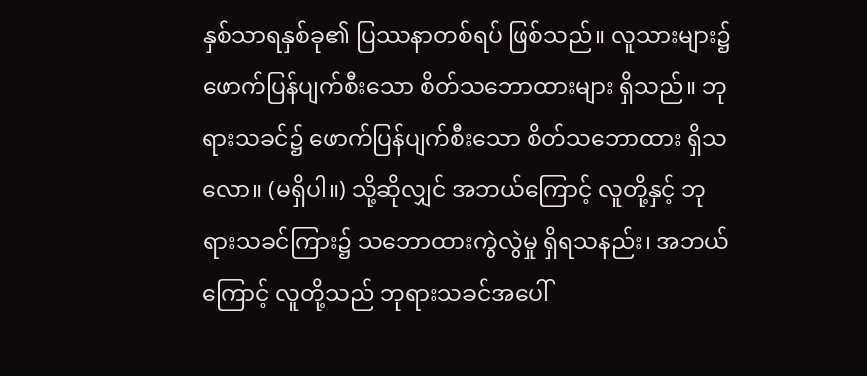နှစ်သာရနှစ်ခု၏ ပြဿနာတစ်ရပ် ဖြစ်သည်။ လူသားများ၌ ဖောက်ပြန်ပျက်စီးသော စိတ်သဘောထားများ ရှိသည်။ ဘုရားသခင်၌ ဖောက်ပြန်ပျက်စီးသော စိတ်သဘောထား ရှိသလော။ (မရှိပါ။) သို့ဆိုလျှင် အဘယ်ကြောင့် လူတို့နှင့် ဘုရားသခင်ကြား၌ သဘောထားကွဲလွဲမှု ရှိရသနည်း၊ အဘယ်ကြောင့် လူတို့သည် ဘုရားသခင်အပေါ်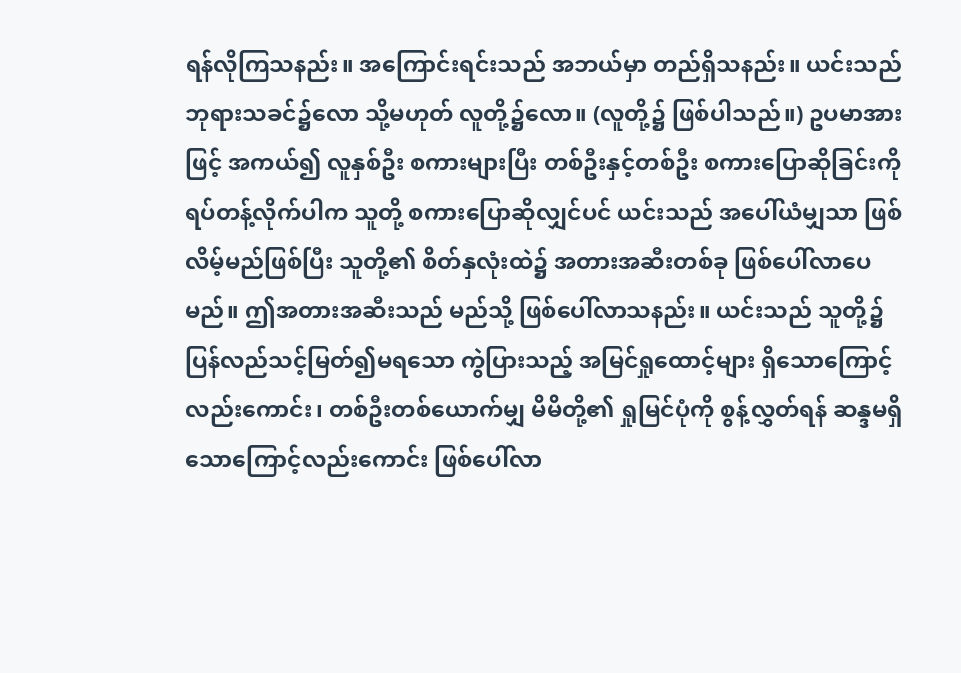ရန်လိုကြသနည်း။ အကြောင်းရင်းသည် အဘယ်မှာ တည်ရှိသနည်း။ ယင်းသည် ဘုရားသခင်၌လော သို့မဟုတ် လူတို့၌လော။ (လူတို့၌ ဖြစ်ပါသည်။) ဥပမာအားဖြင့် အကယ်၍ လူနှစ်ဦး စကားများပြီး တစ်ဦးနှင့်တစ်ဦး စကားပြောဆိုခြင်းကို ရပ်တန့်လိုက်ပါက သူတို့ စကားပြောဆိုလျှင်ပင် ယင်းသည် အပေါ်ယံမျှသာ ဖြစ်လိမ့်မည်ဖြစ်ပြီး သူတို့၏ စိတ်နှလုံးထဲ၌ အတားအဆီးတစ်ခု ဖြစ်ပေါ်လာပေမည်။ ဤအတားအဆီးသည် မည်သို့ ဖြစ်ပေါ်လာသနည်း။ ယင်းသည် သူတို့၌ ပြန်လည်သင့်မြတ်၍မရသော ကွဲပြားသည့် အမြင်ရှုထောင့်များ ရှိသောကြောင့်လည်းကောင်း၊ တစ်ဦးတစ်ယောက်မျှ မိမိတို့၏ ရှုမြင်ပုံကို စွန့်လွှတ်ရန် ဆန္ဒမရှိသောကြောင့်လည်းကောင်း ဖြစ်ပေါ်လာ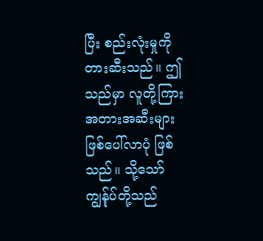ပြီး စည်းလုံးမှုကို တားဆီးသည်။ ဤသည်မှာ လူတို့ကြား အတားအဆီးများ ဖြစ်ပေါ်လာပုံ ဖြစ်သည်။ သို့သော် ကျွန်ုပ်တို့သည်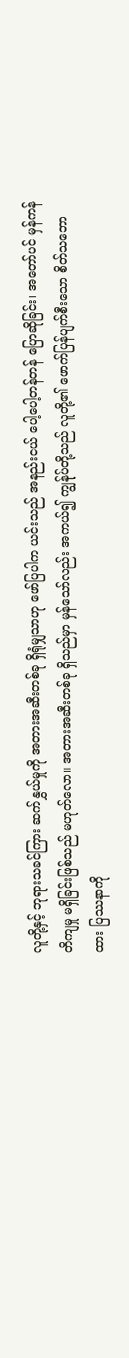လူတို့နှင့် ဘုရားသခင်ကြား ဆက်နွှယ်မှုကို အတားအဆီးတစ်ခု ရှိရုံမျှသာဟု ဖော်ပြပါက ယင်းသည် အနည်းငယ် ပေါ့ပေါ့တန်တန် ပြောဆိုခြင်း၊ အတော်ပင် မှန်ကန်တိကျမှု မရှိခြင်းဖြစ်သည် မဟုတ်လော။ အတားအဆီးတစ်ခု ရှိသည်မှာ မှန်သော်လည်း အကယ်၍ ကျွန်ုပ်တို့သည် လူတို့၏ ဖောက်ပြန်ပျက်စီးသော စိတ်သဘောထား ပြဿနာကို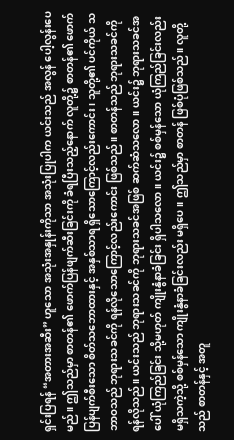ရှင်းပြရန် “အတားအဆီး” ဟူသော အသုံးအနှုန်းကိုသာ အသုံးပြုပါက ယင်းသည် အလွန် ပေါ့လွန်းပေမည်။ ဤသည်မှာ စာတန်၏ ဖောက်ပြန်ဖျက်ဆီးခြင်းကို ခံရပြီးသည့်နောက် လူတို့၌ စာတန်၏ ဖောက်ပြန်ပျက်စီးသော စိတ်သဘောထားနှင့် အနှစ်သာရ ရှိသောကြောင့်လည်းကောင်း၊ သူတို့၏ ပင်ကိုယ် သဘာဝသည် ဘုရားသခင်ကို ရန်လိုသောကြောင့်လည်းကောင်း ဖြစ်သည်။ စာတန်သည် ဘုရားသခင်ကို ရန်လိုသည်။ ယင်းသည် ဘုရားသခင်ကို ဘုရားသခင်အဖြစ် ဆက်ဆံသလော။ ယင်း၌ ဘုရားသခင်အပေါ် ယုံကြည်ခြင်း သို့မဟုတ် ကျိုးနွံနာခံခြင်း ရှိပါသလော။ ယင်း၌ စစ်မှန်သော ယုံကြည်ခြင်းလည်း မရှိသကဲ့သို့ စစ်မှန်သော ကျိုးနွံနာခံခြင်းလည်း မရှိပေ။ ဤသည်မှာ စာတန် ဖြစ်ပုံဖြစ်သည်။ လူတို့သည် စာတန်နှင့် အတူ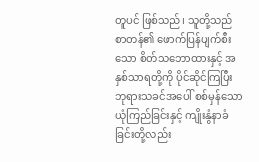တူပင် ဖြစ်သည်၊ သူတို့သည် စာတန်၏ ဖောက်ပြန်ပျက်စီးသော စိတ်သဘောထားနှင့် အနှစ်သာရတို့ကို ပိုင်ဆိုင်ကြပြီး ဘုရားသခင်အပေါ် စစ်မှန်သော ယုံကြည်ခြင်းနှင့် ကျိုးနွံနာခံခြင်းတို့လည်း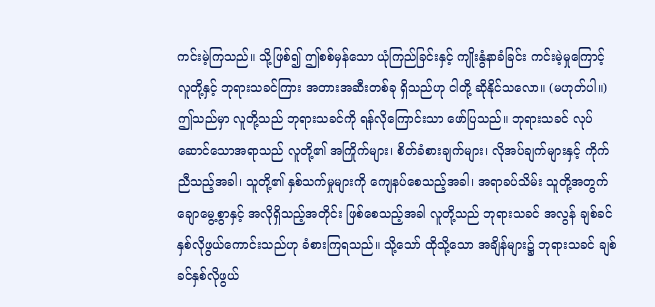ကင်းမဲ့ကြသည်။ သို့ဖြစ်၍ ဤစစ်မှန်သော ယုံကြည်ခြင်းနှင့် ကျိုးနွံနာခံခြင်း ကင်းမဲ့မှုကြောင့် လူတို့နှင့် ဘုရားသခင်ကြား အတားအဆီးတစ်ခု ရှိသည်ဟု ငါတို့ ဆိုနိုင်သလော။ (မဟုတ်ပါ။) ဤသည်မှာ လူတို့သည် ဘုရားသခင်ကို ရန်လိုကြောင်းသာ ဖော်ပြသည်။ ဘုရားသခင် လုပ်ဆောင်သောအရာသည် လူတို့၏ အကြိုက်များ၊ စိတ်ခံစားချက်များ၊ လိုအပ်ချက်များနှင့် ကိုက်ညီသည့်အခါ၊ သူတို့၏ နှစ်သက်မှုများကို ကျေနပ်စေသည့်အခါ၊ အရာခပ်သိမ်း သူတို့အတွက် ချောမွေ့စွာနှင့် အလိုရှိသည့်အတိုင်း ဖြစ်စေသည့်အခါ လူတို့သည် ဘုရားသခင် အလွန် ချစ်ခင်နှစ်လိုဖွယ်ကောင်းသည်ဟု ခံစားကြရသည်။ သို့သော် ထိုသို့သော အချိန်များ၌ ဘုရားသခင် ချစ်ခင်နှစ်လိုဖွယ်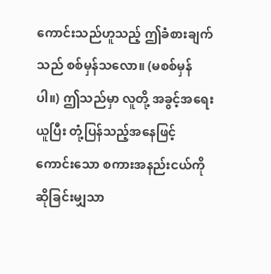ကောင်းသည်ဟူသည့် ဤခံစားချက်သည် စစ်မှန်သလော။ (မစစ်မှန်ပါ။) ဤသည်မှာ လူတို့ အခွင့်အရေးယူပြီး တုံ့ပြန်သည့်အနေဖြင့် ကောင်းသော စကားအနည်းငယ်ကို ဆိုခြင်းမျှသာ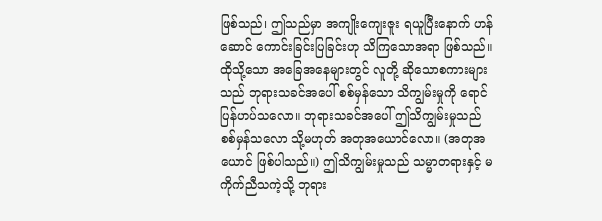ဖြစ်သည်၊ ဤသည်မှာ အကျိုးကျေးဇူး ရယူပြီးနောက် ဟန်ဆောင် ကောင်းခြင်းပြခြင်းဟု သိကြသောအရာ ဖြစ်သည်။ ထိုသို့သော အခြေအနေများတွင် လူတို့ ဆိုသောစကားများသည် ဘုရားသခင်အပေါ် စစ်မှန်သော သိကျွမ်းမှုကို ရောင်ပြန်ဟပ်သလော။ ဘုရားသခင်အပေါ် ဤသိကျွမ်းမှုသည် စစ်မှန်သလော သို့မဟုတ် အတုအယောင်လော။ (အတုအယောင် ဖြစ်ပါသည်။) ဤသိကျွမ်းမှုသည် သမ္မာတရားနှင့် မကိုက်ညီသကဲ့သို့ ဘုရား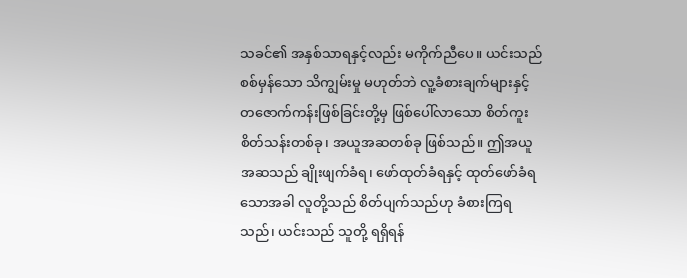သခင်၏ အနှစ်သာရနှင့်လည်း မကိုက်ညီပေ။ ယင်းသည် စစ်မှန်သော သိကျွမ်းမှု မဟုတ်ဘဲ လူ့ခံစားချက်များနှင့် တဇောက်ကန်းဖြစ်ခြင်းတို့မှ ဖြစ်ပေါ်လာသော စိတ်ကူးစိတ်သန်းတစ်ခု၊ အယူအဆတစ်ခု ဖြစ်သည်။ ဤအယူအဆသည် ချိုးဖျက်ခံရ၊ ဖော်ထုတ်ခံရနှင့် ထုတ်ဖော်ခံရသောအခါ လူတို့သည် စိတ်ပျက်သည်ဟု ခံစားကြရသည်၊ ယင်းသည် သူတို့ ရရှိရန်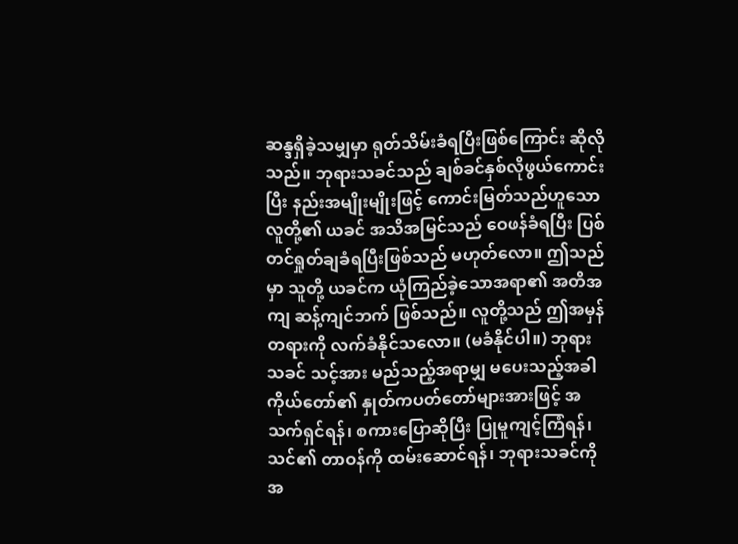ဆန္ဒရှိခဲ့သမျှမှာ ရုတ်သိမ်းခံရပြီးဖြစ်ကြောင်း ဆိုလိုသည်။ ဘုရားသခင်သည် ချစ်ခင်နှစ်လိုဖွယ်ကောင်းပြီး နည်းအမျိုးမျိုးဖြင့် ကောင်းမြတ်သည်ဟူသော လူတို့၏ ယခင် အသိအမြင်သည် ဝေဖန်ခံရပြီး ပြစ်တင်ရှုတ်ချခံရပြီးဖြစ်သည် မဟုတ်လော။ ဤသည်မှာ သူတို့ ယခင်က ယုံကြည်ခဲ့သောအရာ၏ အတိအကျ ဆန့်ကျင်ဘက် ဖြစ်သည်။ လူတို့သည် ဤအမှန်တရားကို လက်ခံနိုင်သလော။ (မခံနိုင်ပါ။) ဘုရားသခင် သင့်အား မည်သည့်အရာမျှ မပေးသည့်အခါ ကိုယ်တော်၏ နှုတ်ကပတ်တော်များအားဖြင့် အသက်ရှင်ရန်၊ စကားပြောဆိုပြီး ပြုမူကျင့်ကြံရန်၊ သင်၏ တာဝန်ကို ထမ်းဆောင်ရန်၊ ဘုရားသခင်ကို အ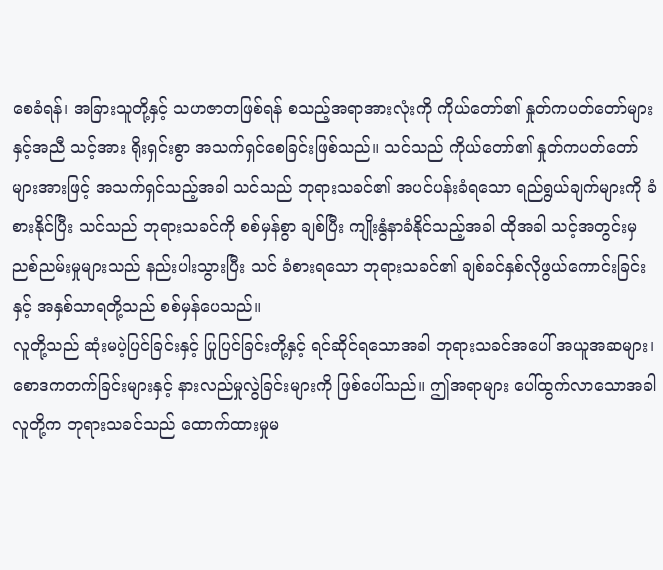စေခံရန်၊ အခြားသူတို့နှင့် သဟဇာတဖြစ်ရန် စသည့်အရာအားလုံးကို ကိုယ်တော်၏ နှုတ်ကပတ်တော်များနှင့်အညီ သင့်အား ရိုးရှင်းစွာ အသက်ရှင်စေခြင်းဖြစ်သည်။ သင်သည် ကိုယ်တော်၏ နှုတ်ကပတ်တော်များအားဖြင့် အသက်ရှင်သည့်အခါ သင်သည် ဘုရားသခင်၏ အပင်ပန်းခံရသော ရည်ရွယ်ချက်များကို ခံစားနိုင်ပြီး သင်သည် ဘုရားသခင်ကို စစ်မှန်စွာ ချစ်ပြီး ကျိုးနွံနာခံနိုင်သည့်အခါ ထိုအခါ သင့်အတွင်းမှ ညစ်ညမ်းမှုများသည် နည်းပါးသွားပြီး သင် ခံစားရသော ဘုရားသခင်၏ ချစ်ခင်နှစ်လိုဖွယ်ကောင်းခြင်းနှင့် အနှစ်သာရတို့သည် စစ်မှန်ပေသည်။
လူတို့သည် ဆုံးမပဲ့ပြင်ခြင်းနှင့် ပြုပြင်ခြင်းတို့နှင့် ရင်ဆိုင်ရသောအခါ ဘုရားသခင်အပေါ် အယူအဆများ၊ စောဒကတက်ခြင်းများနှင့် နားလည်မှုလွဲခြင်းများကို ဖြစ်ပေါ်သည်။ ဤအရာများ ပေါ်ထွက်လာသောအခါ လူတို့က ဘုရားသခင်သည် ထောက်ထားမှုမ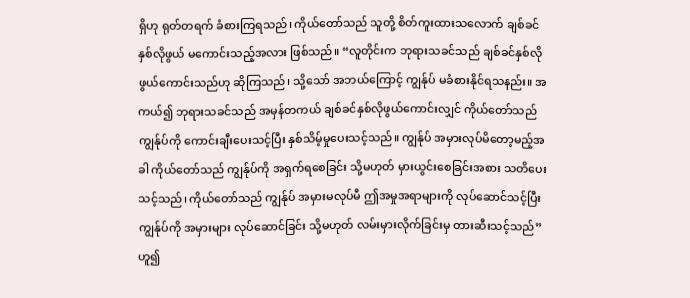ရှိဟု ရုတ်တရက် ခံစားကြရသည်၊ ကိုယ်တော်သည် သူတို့ စိတ်ကူးထားသလောက် ချစ်ခင်နှစ်လိုဖွယ် မကောင်းသည့်အလား ဖြစ်သည်။ “လူတိုင်းက ဘုရားသခင်သည် ချစ်ခင်နှစ်လိုဖွယ်ကောင်းသည်ဟု ဆိုကြသည်၊ သို့သော် အဘယ်ကြောင့် ကျွန်ုပ် မခံစားနိုင်ရသနည်း။ အကယ်၍ ဘုရားသခင်သည် အမှန်တကယ် ချစ်ခင်နှစ်လိုဖွယ်ကောင်းလျှင် ကိုယ်တော်သည် ကျွန်ုပ်ကို ကောင်းချီးပေးသင့်ပြီး နှစ်သိမ့်မှုပေးသင့်သည်။ ကျွန်ုပ် အမှားလုပ်မိတော့မည့်အခါ ကိုယ်တော်သည် ကျွန်ုပ်ကို အရှက်ရစေခြင်း သို့မဟုတ် မှားယွင်းစေခြင်းအစား သတိပေးသင့်သည်၊ ကိုယ်တော်သည် ကျွန်ုပ် အမှားမလုပ်မီ ဤအမှုအရာများကို လုပ်ဆောင်သင့်ပြီး ကျွန်ုပ်ကို အမှားများ လုပ်ဆောင်ခြင်း သို့မဟုတ် လမ်းမှားလိုက်ခြင်းမှ တားဆီးသင့်သည်”ဟူ၍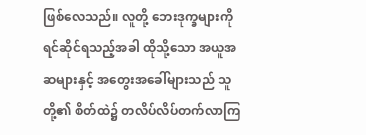ဖြစ်လေသည်။ လူတို့ ဘေးဒုက္ခများကို ရင်ဆိုင်ရသည့်အခါ ထိုသို့သော အယူအဆများနှင့် အတွေးအခေါ်များသည် သူတို့၏ စိတ်ထဲ၌ တလိပ်လိပ်တက်လာကြ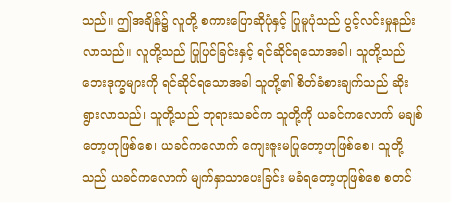သည်။ ဤအချိန်၌ လူတို့ စကားပြောဆိုပုံနှင့် ပြုမူပုံသည် ပွင့်လင်းမှုနည်းလာသည်။ လူတို့သည် ပြုပြင်ခြင်းနှင့် ရင်ဆိုင်ရသောအခါ၊ သူတို့သည် ဘေးဒုက္ခများကို ရင်ဆိုင်ရသောအခါ သူတို့၏ စိတ်ခံစားချက်သည် ဆိုးရွားလာသည်၊ သူတို့သည် ဘုရားသခင်က သူတို့ကို ယခင်ကလောက် မချစ်တော့ဟုဖြစ်စေ၊ ယခင်ကလောက် ကျေးဇူးမပြုတော့ဟုဖြစ်စေ၊ သူတို့သည် ယခင်ကလောက် မျက်နှာသာပေးခြင်း မခံရတော့ဟုဖြစ်စေ စတင်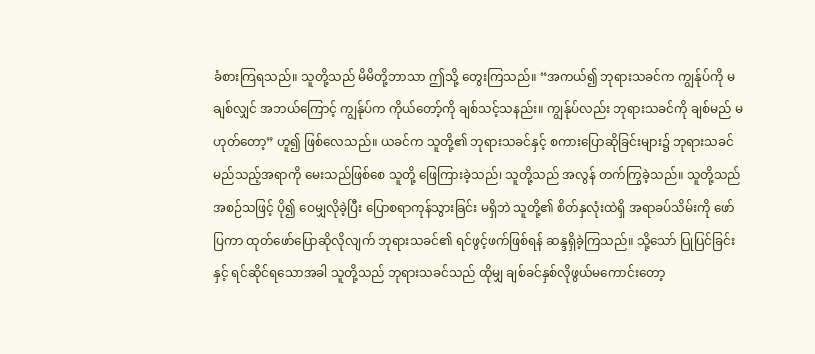ခံစားကြရသည်။ သူတို့သည် မိမိတို့ဘာသာ ဤသို့ တွေးကြသည်။ “အကယ်၍ ဘုရားသခင်က ကျွန်ုပ်ကို မချစ်လျှင် အဘယ်ကြောင့် ကျွန်ုပ်က ကိုယ်တော့်ကို ချစ်သင့်သနည်း။ ကျွန်ုပ်လည်း ဘုရားသခင်ကို ချစ်မည် မဟုတ်တော့” ဟူ၍ ဖြစ်လေသည်။ ယခင်က သူတို့၏ ဘုရားသခင်နှင့် စကားပြောဆိုခြင်းများ၌ ဘုရားသခင် မည်သည့်အရာကို မေးသည်ဖြစ်စေ သူတို့ ဖြေကြားခဲ့သည်၊ သူတို့သည် အလွန် တက်ကြွခဲ့သည်။ သူတို့သည် အစဉ်သဖြင့် ပို၍ ဝေမျှလိုခဲ့ပြီး ပြောစရာကုန်သွားခြင်း မရှိဘဲ သူတို့၏ စိတ်နှလုံးထဲရှိ အရာခပ်သိမ်းကို ဖော်ပြကာ ထုတ်ဖော်ပြောဆိုလိုလျက် ဘုရားသခင်၏ ရင်ဖွင့်ဖက်ဖြစ်ရန် ဆန္ဒရှိခဲ့ကြသည်။ သို့သော် ပြုပြင်ခြင်းနှင့် ရင်ဆိုင်ရသောအခါ သူတို့သည် ဘုရားသခင်သည် ထိုမျှ ချစ်ခင်နှစ်လိုဖွယ်မကောင်းတော့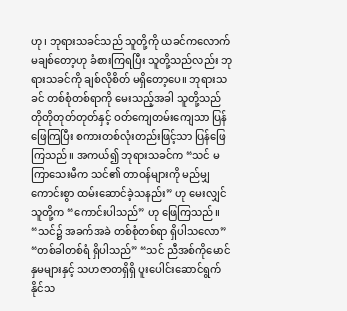ဟု၊ ဘုရားသခင်သည် သူတို့ကို ယခင်ကလောက် မချစ်တော့ဟု ခံစားကြရပြီး သူတို့သည်လည်း ဘုရားသခင်ကို ချစ်လိုစိတ် မရှိတော့ပေ။ ဘုရားသခင် တစ်စုံတစ်ရာကို မေးသည့်အခါ သူတို့သည် တိုတိုတုတ်တုတ်နှင့် ဝတ်ကျေတမ်းကျေသာ ပြန်ဖြေကြပြီး စကားတစ်လုံးတည်းဖြင့်သာ ပြန်ဖြေကြသည်။ အကယ်၍ ဘုရားသခင်က “သင် မကြာသေးမီက သင်၏ တာဝန်များကို မည်မျှ ကောင်းစွာ ထမ်းဆောင်ခဲ့သနည်း” ဟု မေးလျှင် သူတို့က “ကောင်းပါသည်” ဟု ဖြေကြသည်။ “သင်၌ အခက်အခဲ တစ်စုံတစ်ရာ ရှိပါသလော” “တစ်ခါတစ်ရံ ရှိပါသည်” “သင် ညီအစ်ကိုမောင်နှမများနှင့် သဟဇာတရှိရှိ ပူးပေါင်းဆောင်ရွက်နိုင်သ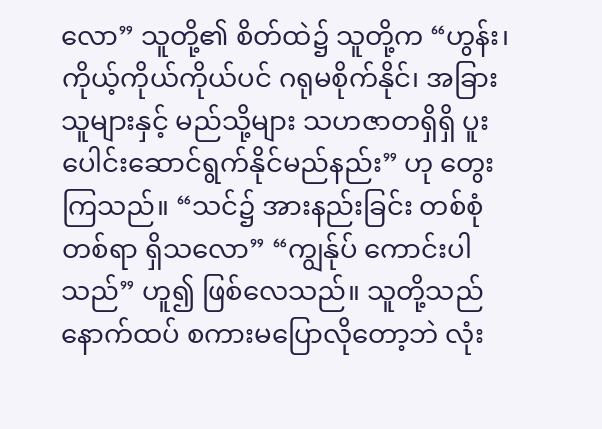လော” သူတို့၏ စိတ်ထဲ၌ သူတို့က “ဟွန်း၊ ကိုယ့်ကိုယ်ကိုယ်ပင် ဂရုမစိုက်နိုင်၊ အခြားသူများနှင့် မည်သို့များ သဟဇာတရှိရှိ ပူးပေါင်းဆောင်ရွက်နိုင်မည်နည်း” ဟု တွေးကြသည်။ “သင်၌ အားနည်းခြင်း တစ်စုံတစ်ရာ ရှိသလော” “ကျွန်ုပ် ကောင်းပါသည်” ဟူ၍ ဖြစ်လေသည်။ သူတို့သည် နောက်ထပ် စကားမပြောလိုတော့ဘဲ လုံး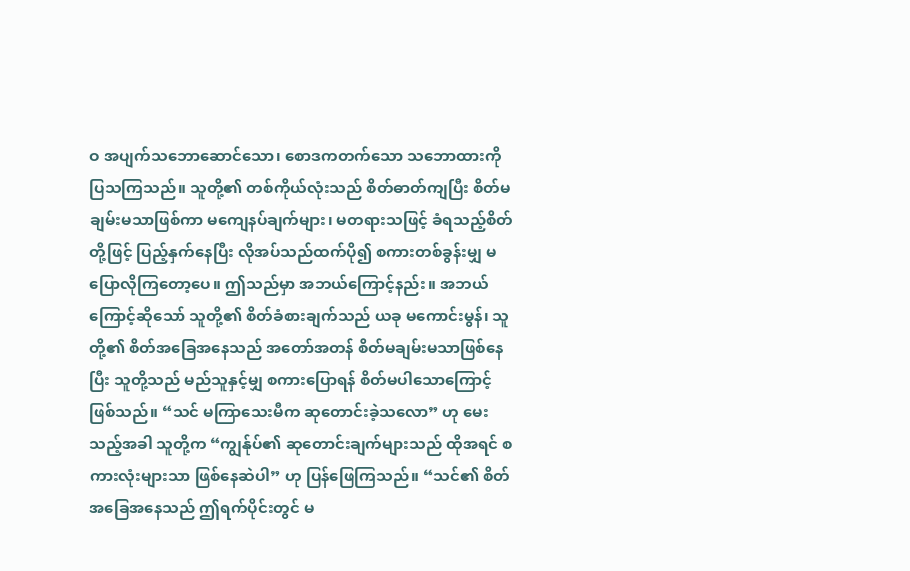ဝ အပျက်သဘောဆောင်သော၊ စောဒကတက်သော သဘောထားကို ပြသကြသည်။ သူတို့၏ တစ်ကိုယ်လုံးသည် စိတ်ဓာတ်ကျပြီး စိတ်မချမ်းမသာဖြစ်ကာ မကျေနပ်ချက်များ၊ မတရားသဖြင့် ခံရသည့်စိတ်တို့ဖြင့် ပြည့်နှက်နေပြီး လိုအပ်သည်ထက်ပို၍ စကားတစ်ခွန်းမျှ မပြောလိုကြတော့ပေ။ ဤသည်မှာ အဘယ်ကြောင့်နည်း။ အဘယ်ကြောင့်ဆိုသော် သူတို့၏ စိတ်ခံစားချက်သည် ယခု မကောင်းမွန်၊ သူတို့၏ စိတ်အခြေအနေသည် အတော်အတန် စိတ်မချမ်းမသာဖြစ်နေပြီး သူတို့သည် မည်သူနှင့်မျှ စကားပြောရန် စိတ်မပါသောကြောင့် ဖြစ်သည်။ “သင် မကြာသေးမီက ဆုတောင်းခဲ့သလော” ဟု မေးသည့်အခါ သူတို့က “ကျွန်ုပ်၏ ဆုတောင်းချက်များသည် ထိုအရင် စကားလုံးများသာ ဖြစ်နေဆဲပါ” ဟု ပြန်ဖြေကြသည်။ “သင်၏ စိတ်အခြေအနေသည် ဤရက်ပိုင်းတွင် မ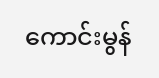ကောင်းမွန်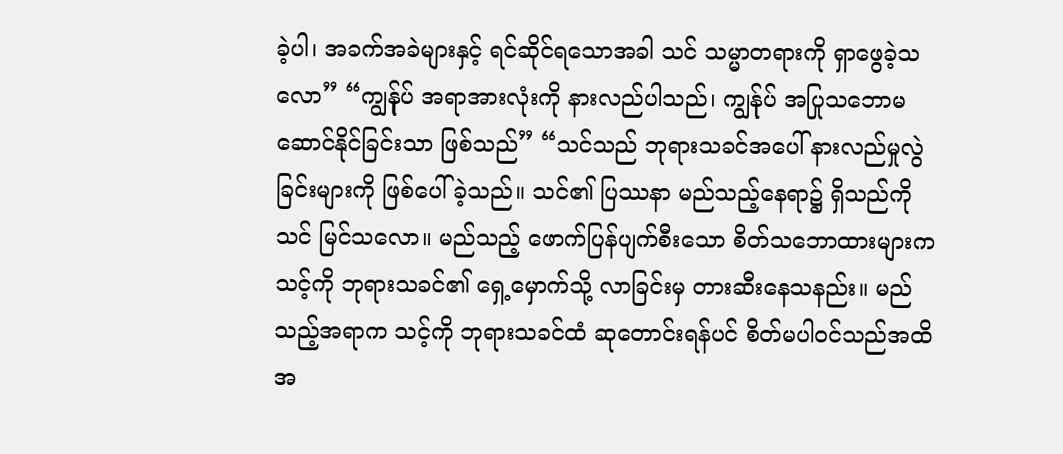ခဲ့ပါ၊ အခက်အခဲများနှင့် ရင်ဆိုင်ရသောအခါ သင် သမ္မာတရားကို ရှာဖွေခဲ့သလော” “ကျွန်ုပ် အရာအားလုံးကို နားလည်ပါသည်၊ ကျွန်ုပ် အပြုသဘောမဆောင်နိုင်ခြင်းသာ ဖြစ်သည်” “သင်သည် ဘုရားသခင်အပေါ် နားလည်မှုလွဲခြင်းများကို ဖြစ်ပေါ်ခဲ့သည်။ သင်၏ ပြဿနာ မည်သည့်နေရာ၌ ရှိသည်ကို သင် မြင်သလော။ မည်သည့် ဖောက်ပြန်ပျက်စီးသော စိတ်သဘောထားများက သင့်ကို ဘုရားသခင်၏ ရှေ့မှောက်သို့ လာခြင်းမှ တားဆီးနေသနည်း။ မည်သည့်အရာက သင့်ကို ဘုရားသခင်ထံ ဆုတောင်းရန်ပင် စိတ်မပါဝင်သည်အထိ အ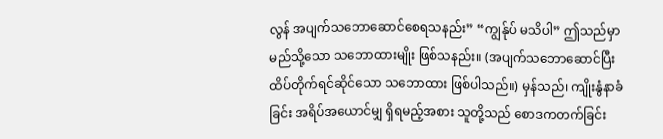လွန် အပျက်သဘောဆောင်စေရသနည်း” “ကျွန်ုပ် မသိပါ” ဤသည်မှာ မည်သို့သော သဘောထားမျိုး ဖြစ်သနည်း။ (အပျက်သဘောဆောင်ပြီး ထိပ်တိုက်ရင်ဆိုင်သော သဘောထား ဖြစ်ပါသည်။) မှန်သည်၊ ကျိုးနွံနာခံခြင်း အရိပ်အယောင်မျှ ရှိရမည့်အစား သူတို့သည် စောဒကတက်ခြင်း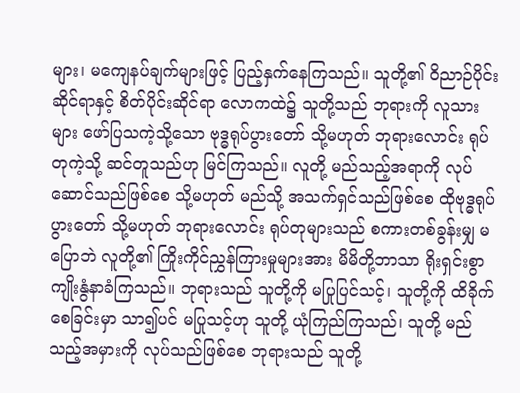များ၊ မကျေနပ်ချက်များဖြင့် ပြည့်နှက်နေကြသည်။ သူတို့၏ ဝိညာဉ်ပိုင်းဆိုင်ရာနှင့် စိတ်ပိုင်းဆိုင်ရာ လောကထဲ၌ သူတို့သည် ဘုရားကို လူသားများ ဖော်ပြသကဲ့သို့သော ဗုဒ္ဓရုပ်ပွားတော် သို့မဟုတ် ဘုရားလောင်း ရုပ်တုကဲ့သို့ ဆင်တူသည်ဟု မြင်ကြသည်။ လူတို့ မည်သည့်အရာကို လုပ်ဆောင်သည်ဖြစ်စေ သို့မဟုတ် မည်သို့ အသက်ရှင်သည်ဖြစ်စေ ထိုဗုဒ္ဓရုပ်ပွားတော် သို့မဟုတ် ဘုရားလောင်း ရုပ်တုများသည် စကားတစ်ခွန်းမျှ မပြောဘဲ လူတို့၏ ကြိုးကိုင်ညွှန်ကြားမှုများအား မိမိတို့ဘာသာ ရိုးရှင်းစွာ ကျိုးနွံနာခံကြသည်။ ဘုရားသည် သူတို့ကို မပြုပြင်သင့်၊ သူတို့ကို ထိခိုက်စေခြင်းမှာ သာ၍ပင် မပြုသင့်ဟု သူတို့ ယုံကြည်ကြသည်၊ သူတို့ မည်သည့်အမှားကို လုပ်သည်ဖြစ်စေ ဘုရားသည် သူတို့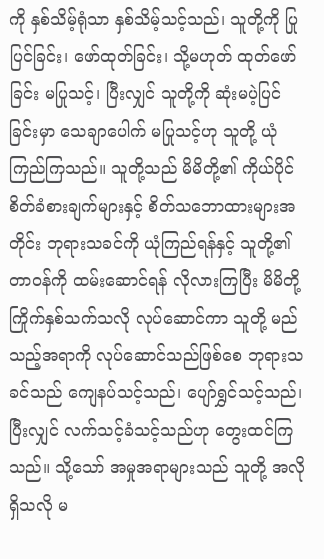ကို နှစ်သိမ့်ရုံသာ နှစ်သိမ့်သင့်သည်၊ သူတို့ကို ပြုပြင်ခြင်း၊ ဖော်ထုတ်ခြင်း၊ သို့မဟုတ် ထုတ်ဖော်ခြင်း မပြုသင့်၊ ပြီးလျှင် သူတို့ကို ဆုံးမပဲ့ပြင်ခြင်းမှာ သေချာပေါက် မပြုသင့်ဟု သူတို့ ယုံကြည်ကြသည်။ သူတို့သည် မိမိတို့၏ ကိုယ်ပိုင် စိတ်ခံစားချက်များနှင့် စိတ်သဘောထားများအတိုင်း ဘုရားသခင်ကို ယုံကြည်ရန်နှင့် သူတို့၏ တာဝန်ကို ထမ်းဆောင်ရန် လိုလားကြပြီး မိမိတို့ ကြိုက်နှစ်သက်သလို လုပ်ဆောင်ကာ သူတို့ မည်သည့်အရာကို လုပ်ဆောင်သည်ဖြစ်စေ ဘုရားသခင်သည် ကျေနပ်သင့်သည်၊ ပျော်ရွှင်သင့်သည်၊ ပြီးလျှင် လက်သင့်ခံသင့်သည်ဟု တွေးထင်ကြသည်။ သို့သော် အမှုအရာများသည် သူတို့ အလိုရှိသလို မ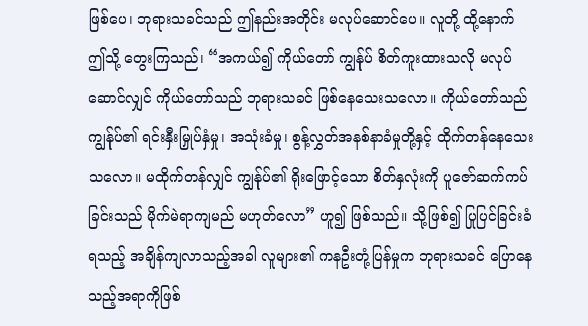ဖြစ်ပေ၊ ဘုရားသခင်သည် ဤနည်းအတိုင်း မလုပ်ဆောင်ပေ။ လူတို့ ထို့နောက် ဤသို့ တွေးကြသည်၊ “အကယ်၍ ကိုယ်တော် ကျွန်ုပ် စိတ်ကူးထားသလို မလုပ်ဆောင်လျှင် ကိုယ်တော်သည် ဘုရားသခင် ဖြစ်နေသေးသလော။ ကိုယ်တော်သည် ကျွန်ုပ်၏ ရင်းနှီးမြှုပ်နှံမှု၊ အသုံးခံမှု၊ စွန့်လွှတ်အနစ်နာခံမှုတို့နှင့် ထိုက်တန်နေသေးသလော။ မထိုက်တန်လျှင် ကျွန်ုပ်၏ ရိုးဖြောင့်သော စိတ်နှလုံးကို ပူဇော်ဆက်ကပ်ခြင်းသည် မိုက်မဲရာကျမည် မဟုတ်လော” ဟူ၍ ဖြစ်သည်။ သို့ဖြစ်၍ ပြုပြင်ခြင်းခံရသည့် အချိန်ကျလာသည့်အခါ လူများ၏ ကနဦးတုံ့ပြန်မှုက ဘုရားသခင် ပြောနေသည့်အရာကိုဖြစ်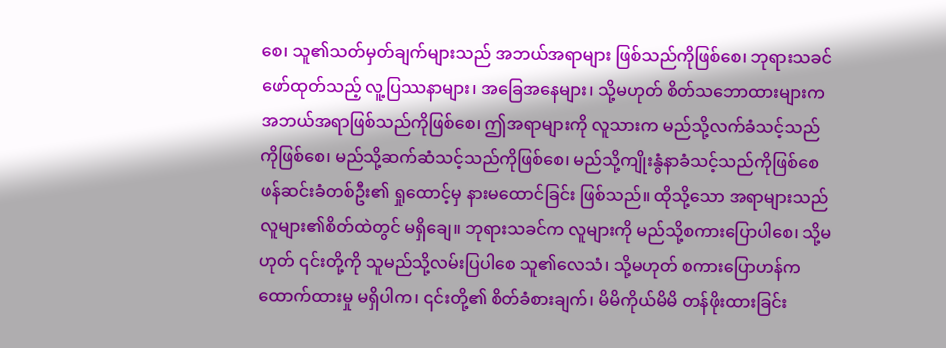စေ၊ သူ၏သတ်မှတ်ချက်များသည် အဘယ်အရာများ ဖြစ်သည်ကိုဖြစ်စေ၊ ဘုရားသခင် ဖော်ထုတ်သည့် လူ့ပြဿနာများ၊ အခြေအနေများ၊ သို့မဟုတ် စိတ်သဘောထားများက အဘယ်အရာဖြစ်သည်ကိုဖြစ်စေ၊ ဤအရာများကို လူသားက မည်သို့လက်ခံသင့်သည်ကိုဖြစ်စေ၊ မည်သို့ဆက်ဆံသင့်သည်ကိုဖြစ်စေ၊ မည်သို့ကျိုးနွံနာခံသင့်သည်ကိုဖြစ်စေ ဖန်ဆင်းခံတစ်ဦး၏ ရှုထောင့်မှ နားမထောင်ခြင်း ဖြစ်သည်။ ထိုသို့သော အရာများသည် လူများ၏စိတ်ထဲတွင် မရှိချေ။ ဘုရားသခင်က လူများကို မည်သို့စကားပြောပါစေ၊ သို့မဟုတ် ၎င်းတို့ကို သူမည်သို့လမ်းပြပါစေ သူ၏လေသံ၊ သို့မဟုတ် စကားပြောဟန်က ထောက်ထားမှု မရှိပါက၊ ၎င်းတို့၏ စိတ်ခံစားချက်၊ မိမိကိုယ်မိမိ တန်ဖိုးထားခြင်း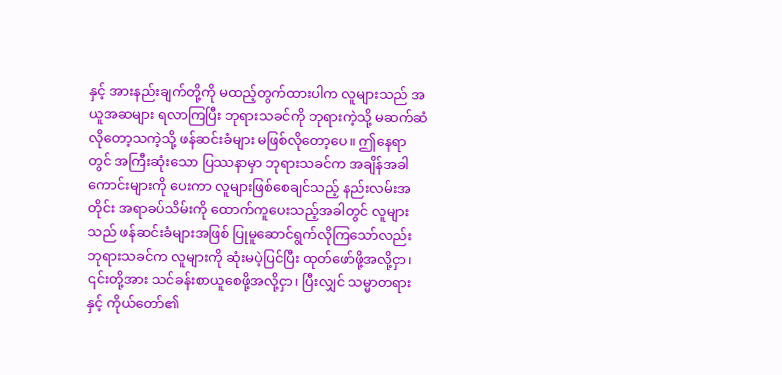နှင့် အားနည်းချက်တို့ကို မထည့်တွက်ထားပါက လူများသည် အယူအဆများ ရလာကြပြီး ဘုရားသခင်ကို ဘုရားကဲ့သို့ မဆက်ဆံလိုတော့သကဲ့သို့ ဖန်ဆင်းခံများ မဖြစ်လိုတော့ပေ။ ဤနေရာတွင် အကြီးဆုံးသော ပြဿနာမှာ ဘုရားသခင်က အချိန်အခါကောင်းများကို ပေးကာ လူများဖြစ်စေချင်သည့် နည်းလမ်းအတိုင်း အရာခပ်သိမ်းကို ထောက်ကူပေးသည့်အခါတွင် လူများသည် ဖန်ဆင်းခံများအဖြစ် ပြုမူဆောင်ရွက်လိုကြသော်လည်း ဘုရားသခင်က လူများကို ဆုံးမပဲ့ပြင်ပြီး ထုတ်ဖော်ဖို့အလို့ငှာ၊ ၎င်းတို့အား သင်ခန်းစာယူစေဖို့အလို့ငှာ၊ ပြီးလျှင် သမ္မာတရားနှင့် ကိုယ်တော်၏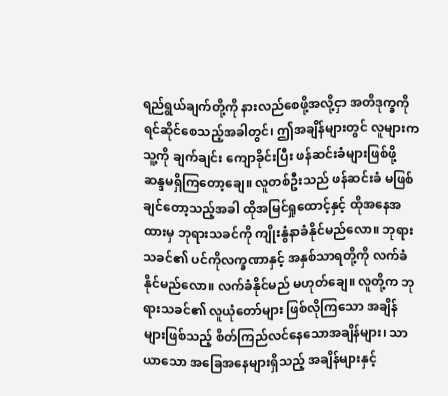ရည်ရွယ်ချက်တို့ကို နားလည်စေဖို့အလို့ငှာ အတိဒုက္ခကို ရင်ဆိုင်စေသည့်အခါတွင်၊ ဤအချိန်များတွင် လူများက သူ့ကို ချက်ချင်း ကျောခိုင်းပြီး ဖန်ဆင်းခံများဖြစ်ဖို့ ဆန္ဒမရှိကြတော့ချေ။ လူတစ်ဦးသည် ဖန်ဆင်းခံ မဖြစ်ချင်တော့သည့်အခါ ထိုအမြင်ရှုထောင့်နှင့် ထိုအနေအထားမှ ဘုရားသခင်ကို ကျိုးနွံနာခံနိုင်မည်လော။ ဘုရားသခင်၏ ပင်ကိုလက္ခဏာနှင့် အနှစ်သာရတို့ကို လက်ခံနိုင်မည်လော။ လက်ခံနိုင်မည် မဟုတ်ချေ။ လူတို့က ဘုရားသခင်၏ လူယုံတော်များ ဖြစ်လိုကြသော အချိန်များဖြစ်သည့် စိတ်ကြည်လင်နေသောအချိန်များ၊ သာယာသော အခြေအနေများရှိသည့် အချိန်များနှင့်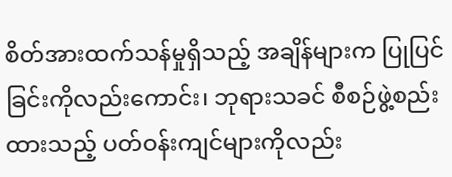စိတ်အားထက်သန်မှုရှိသည့် အချိန်များက ပြုပြင်ခြင်းကိုလည်းကောင်း၊ ဘုရားသခင် စီစဉ်ဖွဲ့စည်းထားသည့် ပတ်ဝန်းကျင်များကိုလည်း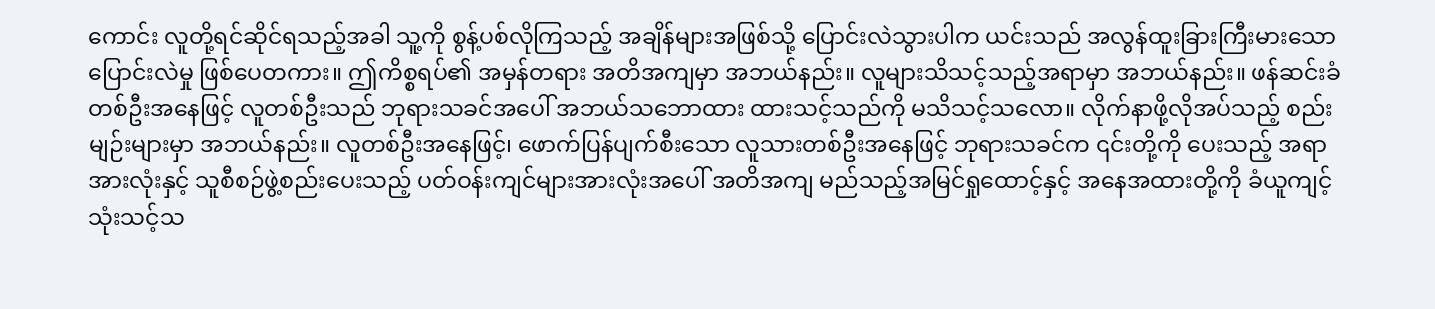ကောင်း လူတို့ရင်ဆိုင်ရသည့်အခါ သူ့ကို စွန့်ပစ်လိုကြသည့် အချိန်များအဖြစ်သို့ ပြောင်းလဲသွားပါက ယင်းသည် အလွန်ထူးခြားကြီးမားသော ပြောင်းလဲမှု ဖြစ်ပေတကား။ ဤကိစ္စရပ်၏ အမှန်တရား အတိအကျမှာ အဘယ်နည်း။ လူများသိသင့်သည့်အရာမှာ အဘယ်နည်း။ ဖန်ဆင်းခံ တစ်ဦးအနေဖြင့် လူတစ်ဦးသည် ဘုရားသခင်အပေါ် အဘယ်သဘောထား ထားသင့်သည်ကို မသိသင့်သလော။ လိုက်နာဖို့လိုအပ်သည့် စည်းမျဉ်းများမှာ အဘယ်နည်း။ လူတစ်ဦးအနေဖြင့်၊ ဖောက်ပြန်ပျက်စီးသော လူသားတစ်ဦးအနေဖြင့် ဘုရားသခင်က ၎င်းတို့ကို ပေးသည့် အရာအားလုံးနှင့် သူစီစဉ်ဖွဲ့စည်းပေးသည့် ပတ်ဝန်းကျင်များအားလုံးအပေါ် အတိအကျ မည်သည့်အမြင်ရှုထောင့်နှင့် အနေအထားတို့ကို ခံယူကျင့်သုံးသင့်သ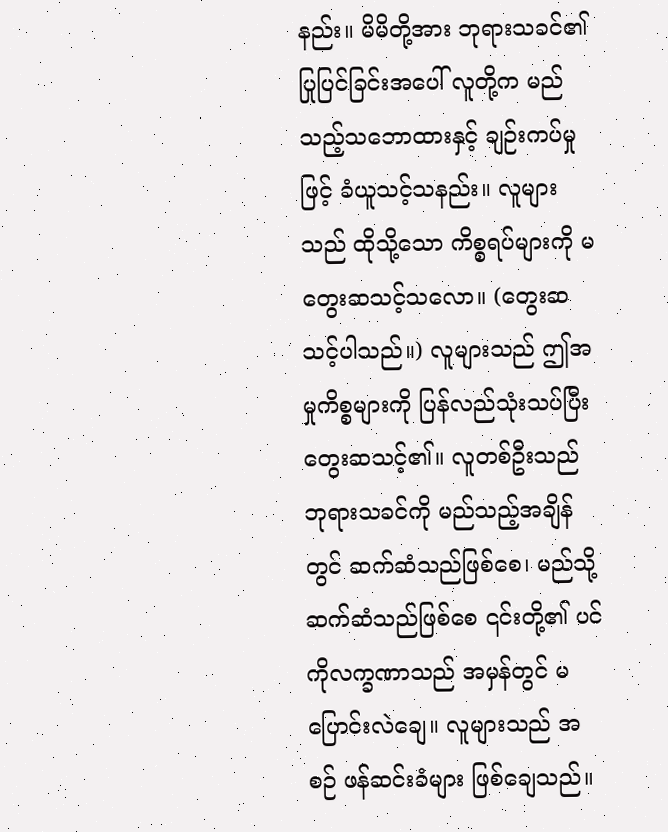နည်း။ မိမိတို့အား ဘုရားသခင်၏ ပြုပြင်ခြင်းအပေါ် လူတို့က မည်သည့်သဘောထားနှင့် ချဉ်းကပ်မှုဖြင့် ခံယူသင့်သနည်း။ လူများသည် ထိုသို့သော ကိစ္စရပ်များကို မတွေးဆသင့်သလော။ (တွေးဆသင့်ပါသည်။) လူများသည် ဤအမှုကိစ္စများကို ပြန်လည်သုံးသပ်ပြီး တွေးဆသင့်၏။ လူတစ်ဦးသည် ဘုရားသခင်ကို မည်သည့်အချိန်တွင် ဆက်ဆံသည်ဖြစ်စေ၊ မည်သို့ဆက်ဆံသည်ဖြစ်စေ ၎င်းတို့၏ ပင်ကိုလက္ခဏာသည် အမှန်တွင် မပြောင်းလဲချေ။ လူများသည် အစဉ် ဖန်ဆင်းခံများ ဖြစ်ချေသည်။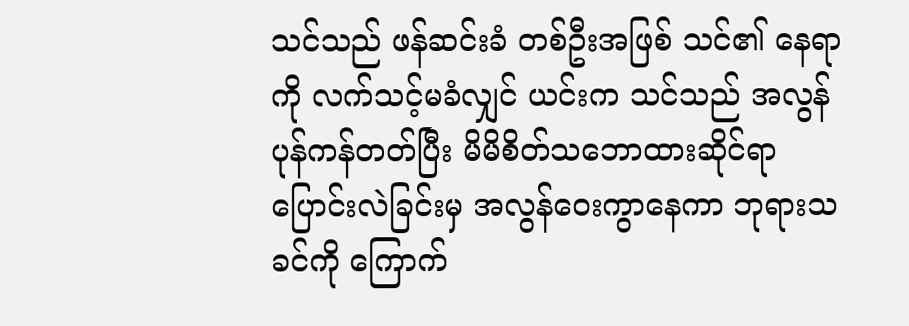သင်သည် ဖန်ဆင်းခံ တစ်ဦးအဖြစ် သင်၏ နေရာကို လက်သင့်မခံလျှင် ယင်းက သင်သည် အလွန် ပုန်ကန်တတ်ပြီး မိမိစိတ်သဘောထားဆိုင်ရာ ပြောင်းလဲခြင်းမှ အလွန်ဝေးကွာနေကာ ဘုရားသခင်ကို ကြောက်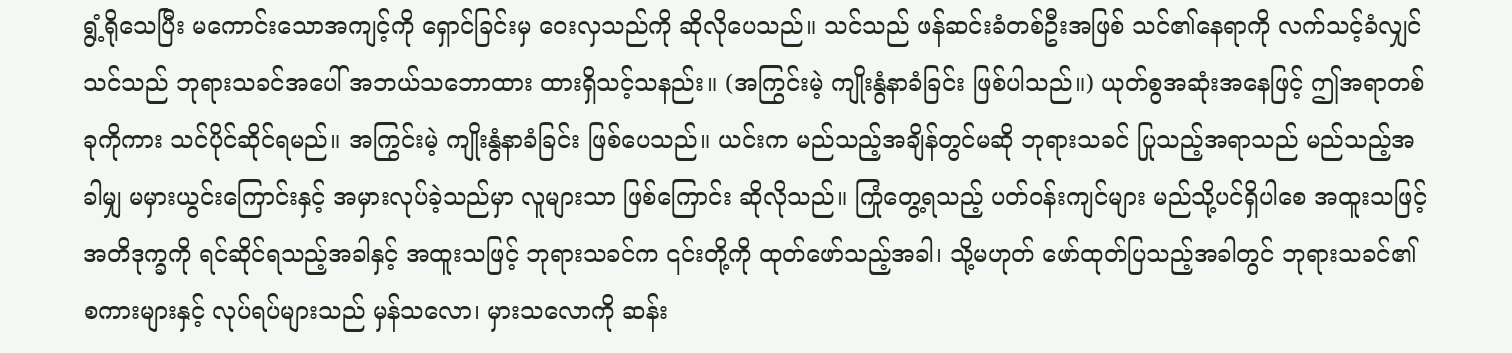ရွံ့ရိုသေပြီး မကောင်းသောအကျင့်ကို ရှောင်ခြင်းမှ ဝေးလှသည်ကို ဆိုလိုပေသည်။ သင်သည် ဖန်ဆင်းခံတစ်ဦးအဖြစ် သင်၏နေရာကို လက်သင့်ခံလျှင် သင်သည် ဘုရားသခင်အပေါ် အဘယ်သဘောထား ထားရှိသင့်သနည်း။ (အကြွင်းမဲ့ ကျိုးနွံနာခံခြင်း ဖြစ်ပါသည်။) ယုတ်စွအဆုံးအနေဖြင့် ဤအရာတစ်ခုကိုကား သင်ပိုင်ဆိုင်ရမည်။ အကြွင်းမဲ့ ကျိုးနွံနာခံခြင်း ဖြစ်ပေသည်။ ယင်းက မည်သည့်အချိန်တွင်မဆို ဘုရားသခင် ပြုသည့်အရာသည် မည်သည့်အခါမျှ မမှားယွင်းကြောင်းနှင့် အမှားလုပ်ခဲ့သည်မှာ လူများသာ ဖြစ်ကြောင်း ဆိုလိုသည်။ ကြုံတွေ့ရသည့် ပတ်ဝန်းကျင်များ မည်သို့ပင်ရှိပါစေ အထူးသဖြင့် အတိဒုက္ခကို ရင်ဆိုင်ရသည့်အခါနှင့် အထူးသဖြင့် ဘုရားသခင်က ၎င်းတို့ကို ထုတ်ဖော်သည့်အခါ၊ သို့မဟုတ် ဖော်ထုတ်ပြသည့်အခါတွင် ဘုရားသခင်၏ စကားများနှင့် လုပ်ရပ်များသည် မှန်သလော၊ မှားသလောကို ဆန်း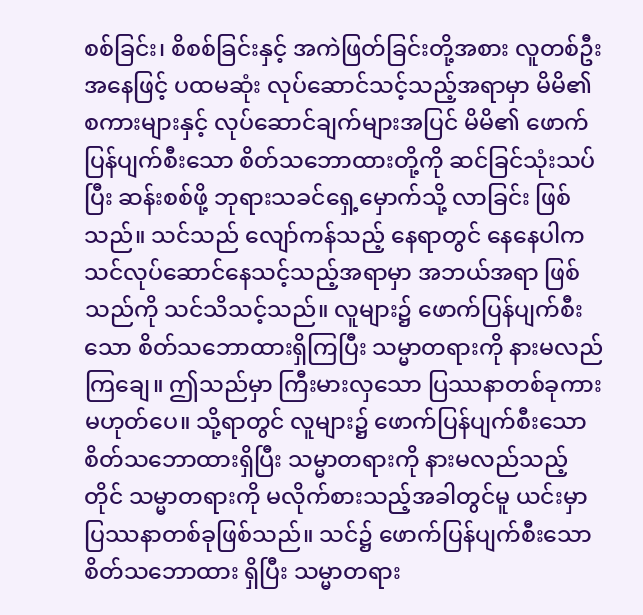စစ်ခြင်း၊ စိစစ်ခြင်းနှင့် အကဲဖြတ်ခြင်းတို့အစား လူတစ်ဦးအနေဖြင့် ပထမဆုံး လုပ်ဆောင်သင့်သည့်အရာမှာ မိမိ၏စကားများနှင့် လုပ်ဆောင်ချက်များအပြင် မိမိ၏ ဖောက်ပြန်ပျက်စီးသော စိတ်သဘောထားတို့ကို ဆင်ခြင်သုံးသပ်ပြီး ဆန်းစစ်ဖို့ ဘုရားသခင်ရှေ့မှောက်သို့ လာခြင်း ဖြစ်သည်။ သင်သည် လျော်ကန်သည့် နေရာတွင် နေနေပါက သင်လုပ်ဆောင်နေသင့်သည့်အရာမှာ အဘယ်အရာ ဖြစ်သည်ကို သင်သိသင့်သည်။ လူများ၌ ဖောက်ပြန်ပျက်စီးသော စိတ်သဘောထားရှိကြပြီး သမ္မာတရားကို နားမလည်ကြချေ။ ဤသည်မှာ ကြီးမားလှသော ပြဿနာတစ်ခုကား မဟုတ်ပေ။ သို့ရာတွင် လူများ၌ ဖောက်ပြန်ပျက်စီးသော စိတ်သဘောထားရှိပြီး သမ္မာတရားကို နားမလည်သည့်တိုင် သမ္မာတရားကို မလိုက်စားသည့်အခါတွင်မူ ယင်းမှာ ပြဿနာတစ်ခုဖြစ်သည်။ သင်၌ ဖောက်ပြန်ပျက်စီးသော စိတ်သဘောထား ရှိပြီး သမ္မာတရား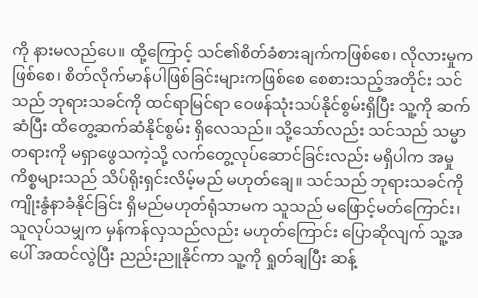ကို နားမလည်ပေ။ ထို့ကြောင့် သင်၏စိတ်ခံစားချက်ကဖြစ်စေ၊ လိုလားမှုကဖြစ်စေ၊ စိတ်လိုက်မာန်ပါဖြစ်ခြင်းများကဖြစ်စေ စေစားသည့်အတိုင်း သင်သည် ဘုရားသခင်ကို ထင်ရာမြင်ရာ ဝေဖန်သုံးသပ်နိုင်စွမ်းရှိပြီး သူ့ကို ဆက်ဆံပြီး ထိတွေ့ဆက်ဆံနိုင်စွမ်း ရှိလေသည်။ သို့သော်လည်း သင်သည် သမ္မာတရားကို မရှာဖွေသကဲ့သို့ လက်တွေ့လုပ်ဆောင်ခြင်းလည်း မရှိပါက အမှုကိစ္စများသည် သိပ်ရိုးရှင်းလိမ့်မည် မဟုတ်ချေ။ သင်သည် ဘုရားသခင်ကို ကျိုးနွံနာခံနိုင်ခြင်း ရှိမည်မဟုတ်ရုံသာမက သူသည် မဖြောင့်မတ်ကြောင်း၊ သူလုပ်သမျှက မှန်ကန်လှသည်လည်း မဟုတ်ကြောင်း ပြောဆိုလျက် သူ့အပေါ် အထင်လွဲပြီး ညည်းညူနိုင်ကာ သူ့ကို ရှုတ်ချပြီး ဆန့်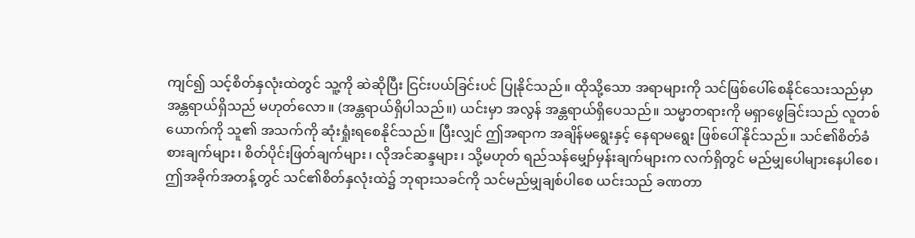ကျင်၍ သင့်စိတ်နှလုံးထဲတွင် သူ့ကို ဆဲဆိုပြီး ငြင်းပယ်ခြင်းပင် ပြုနိုင်သည်။ ထိုသို့သော အရာများကို သင်ဖြစ်ပေါ်စေနိုင်သေးသည်မှာ အန္တရာယ်ရှိသည် မဟုတ်လော။ (အန္တရာယ်ရှိပါသည်။) ယင်းမှာ အလွန် အန္တရာယ်ရှိပေသည်။ သမ္မာတရားကို မရှာဖွေခြင်းသည် လူတစ်ယောက်ကို သူ၏ အသက်ကို ဆုံးရှုံးရစေနိုင်သည်။ ပြီးလျှင် ဤအရာက အချိန်မရွေးနှင့် နေရာမရွေး ဖြစ်ပေါ်နိုင်သည်။ သင်၏စိတ်ခံစားချက်များ၊ စိတ်ပိုင်းဖြတ်ချက်များ၊ လိုအင်ဆန္ဒများ၊ သို့မဟုတ် ရည်သန်မျှော်မှန်းချက်များက လက်ရှိတွင် မည်မျှပေါများနေပါစေ၊ ဤအခိုက်အတန့်တွင် သင်၏စိတ်နှလုံးထဲ၌ ဘုရားသခင်ကို သင်မည်မျှချစ်ပါစေ ယင်းသည် ခဏတာ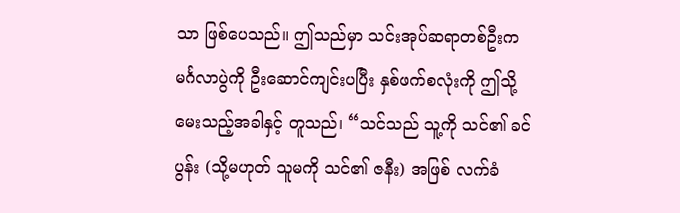သာ ဖြစ်ပေသည်။ ဤသည်မှာ သင်းအုပ်ဆရာတစ်ဦးက မင်္ဂလာပွဲကို ဦးဆောင်ကျင်းပပြီး နှစ်ဖက်စလုံးကို ဤသို့ မေးသည့်အခါနှင့် တူသည်၊ “သင်သည် သူ့ကို သင်၏ ခင်ပွန်း (သို့မဟုတ် သူမကို သင်၏ ဇနီး) အဖြစ် လက်ခံ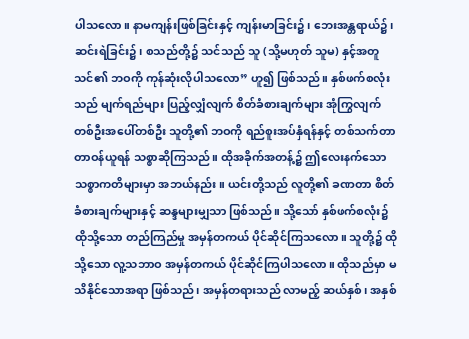ပါသလော။ နာမကျန်းဖြစ်ခြင်းနှင့် ကျန်းမာခြင်း၌၊ ဘေးအန္တရာယ်၌၊ ဆင်းရဲခြင်း၌၊ စသည်တို့၌ သင်သည် သူ (သို့မဟုတ် သူမ) နှင့်အတူ သင်၏ ဘဝကို ကုန်ဆုံးလိုပါသလော” ဟူ၍ ဖြစ်သည်။ နှစ်ဖက်စလုံးသည် မျက်ရည်များ ပြည့်လျှံလျက် စိတ်ခံစားချက်များ အုံကြွလျက် တစ်ဦးအပေါ်တစ်ဦး သူတို့၏ ဘဝကို ရည်စူးအပ်နှံရန်နှင့် တစ်သက်တာ တာဝန်ယူရန် သစ္စာဆိုကြသည်။ ထိုအခိုက်အတန့်၌ ဤလေးနက်သော သစ္စာကတိများမှာ အဘယ်နည်း။ ယင်းတို့သည် လူတို့၏ ခဏတာ စိတ်ခံစားချက်များနှင့် ဆန္ဒများမျှသာ ဖြစ်သည်။ သို့သော် နှစ်ဖက်စလုံး၌ ထိုသို့သော တည်ကြည်မှု အမှန်တကယ် ပိုင်ဆိုင်ကြသလော။ သူတို့၌ ထိုသို့သော လူ့သဘာဝ အမှန်တကယ် ပိုင်ဆိုင်ကြပါသလော။ ထိုသည်မှာ မသိနိုင်သောအရာ ဖြစ်သည်၊ အမှန်တရားသည် လာမည့် ဆယ်နှစ်၊ အနှစ်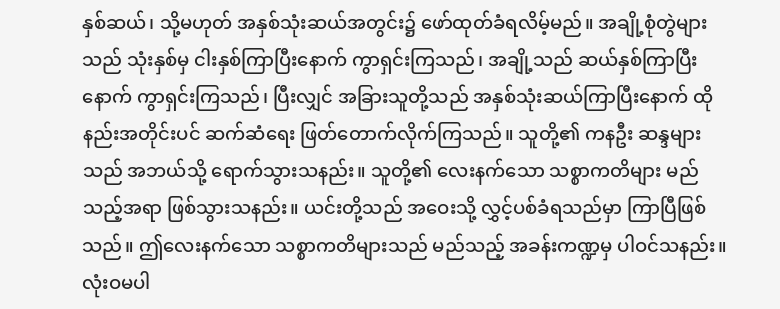နှစ်ဆယ်၊ သို့မဟုတ် အနှစ်သုံးဆယ်အတွင်း၌ ဖော်ထုတ်ခံရလိမ့်မည်။ အချို့စုံတွဲများသည် သုံးနှစ်မှ ငါးနှစ်ကြာပြီးနောက် ကွာရှင်းကြသည်၊ အချို့သည် ဆယ်နှစ်ကြာပြီးနောက် ကွာရှင်းကြသည်၊ ပြီးလျှင် အခြားသူတို့သည် အနှစ်သုံးဆယ်ကြာပြီးနောက် ထိုနည်းအတိုင်းပင် ဆက်ဆံရေး ဖြတ်တောက်လိုက်ကြသည်။ သူတို့၏ ကနဦး ဆန္ဒများသည် အဘယ်သို့ ရောက်သွားသနည်း။ သူတို့၏ လေးနက်သော သစ္စာကတိများ မည်သည့်အရာ ဖြစ်သွားသနည်း။ ယင်းတို့သည် အဝေးသို့ လွှင့်ပစ်ခံရသည်မှာ ကြာပြီဖြစ်သည်။ ဤလေးနက်သော သစ္စာကတိများသည် မည်သည့် အခန်းကဏ္ဍမှ ပါဝင်သနည်း။ လုံးဝမပါ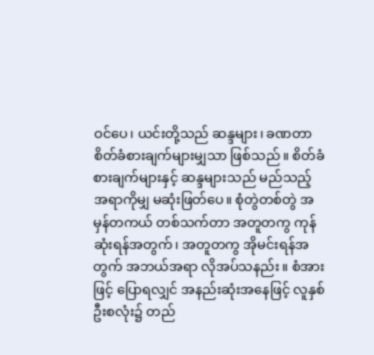ဝင်ပေ၊ ယင်းတို့သည် ဆန္ဒများ၊ ခဏတာ စိတ်ခံစားချက်များမျှသာ ဖြစ်သည်။ စိတ်ခံစားချက်များနှင့် ဆန္ဒများသည် မည်သည့်အရာကိုမျှ မဆုံးဖြတ်ပေ။ စုံတွဲတစ်တွဲ အမှန်တကယ် တစ်သက်တာ အတူတကွ ကုန်ဆုံးရန်အတွက်၊ အတူတကွ အိုမင်းရန်အတွက် အဘယ်အရာ လိုအပ်သနည်း။ စံအားဖြင့် ပြောရလျှင် အနည်းဆုံးအနေဖြင့် လူနှစ်ဦးစလုံး၌ တည်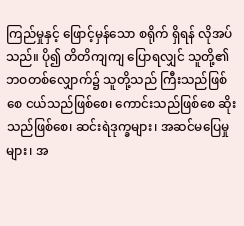ကြည်မှုနှင့် ဖြောင့်မှန်သော စရိုက် ရှိရန် လိုအပ်သည်။ ပို၍ တိတိကျကျ ပြောရလျှင် သူတို့၏ ဘဝတစ်လျှောက်၌ သူတို့သည် ကြီးသည်ဖြစ်စေ ငယ်သည်ဖြစ်စေ၊ ကောင်းသည်ဖြစ်စေ ဆိုးသည်ဖြစ်စေ၊ ဆင်းရဲဒုက္ခများ၊ အဆင်မပြေမှုများ၊ အ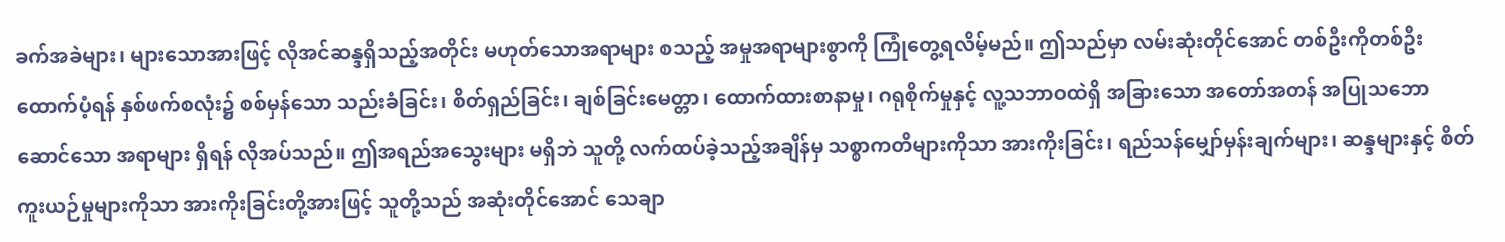ခက်အခဲများ၊ များသောအားဖြင့် လိုအင်ဆန္ဒရှိသည့်အတိုင်း မဟုတ်သောအရာများ စသည့် အမှုအရာများစွာကို ကြုံတွေ့ရလိမ့်မည်။ ဤသည်မှာ လမ်းဆုံးတိုင်အောင် တစ်ဦးကိုတစ်ဦး ထောက်ပံ့ရန် နှစ်ဖက်စလုံး၌ စစ်မှန်သော သည်းခံခြင်း၊ စိတ်ရှည်ခြင်း၊ ချစ်ခြင်းမေတ္တာ၊ ထောက်ထားစာနာမှု၊ ဂရုစိုက်မှုနှင့် လူ့သဘာဝထဲရှိ အခြားသော အတော်အတန် အပြုသဘောဆောင်သော အရာများ ရှိရန် လိုအပ်သည်။ ဤအရည်အသွေးများ မရှိဘဲ သူတို့ လက်ထပ်ခဲ့သည့်အချိန်မှ သစ္စာကတိများကိုသာ အားကိုးခြင်း၊ ရည်သန်မျှော်မှန်းချက်များ၊ ဆန္ဒများနှင့် စိတ်ကူးယဉ်မှုများကိုသာ အားကိုးခြင်းတို့အားဖြင့် သူတို့သည် အဆုံးတိုင်အောင် သေချာ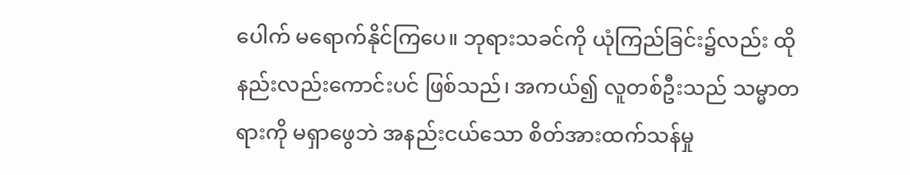ပေါက် မရောက်နိုင်ကြပေ။ ဘုရားသခင်ကို ယုံကြည်ခြင်း၌လည်း ထိုနည်းလည်းကောင်းပင် ဖြစ်သည်၊ အကယ်၍ လူတစ်ဦးသည် သမ္မာတရားကို မရှာဖွေဘဲ အနည်းငယ်သော စိတ်အားထက်သန်မှု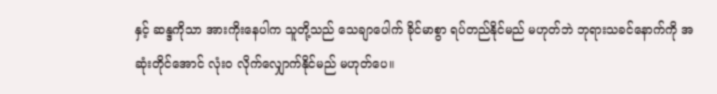နှင့် ဆန္ဒကိုသာ အားကိုးနေပါက သူတို့သည် သေချာပေါက် ခိုင်မာစွာ ရပ်တည်နိုင်မည် မဟုတ်ဘဲ ဘုရားသခင်နောက်ကို အဆုံးတိုင်အောင် လုံးဝ လိုက်လျှောက်နိုင်မည် မဟုတ်ပေ။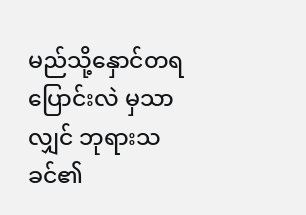မည်သို့နှောင်တရပြောင်းလဲ မှသာလျှင် ဘုရားသခင်၏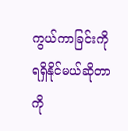ကွယ်ကာခြင်းကို ရရှိနိုင်မယ်ဆိုတာကို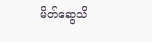မိတ်ဆွေသိ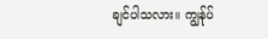ချင်ပါသလား။ ကျွန်ုပ်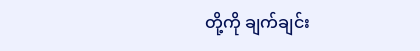တို့ကို ချက်ချင်း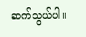ဆက်သွယ်ပါ။